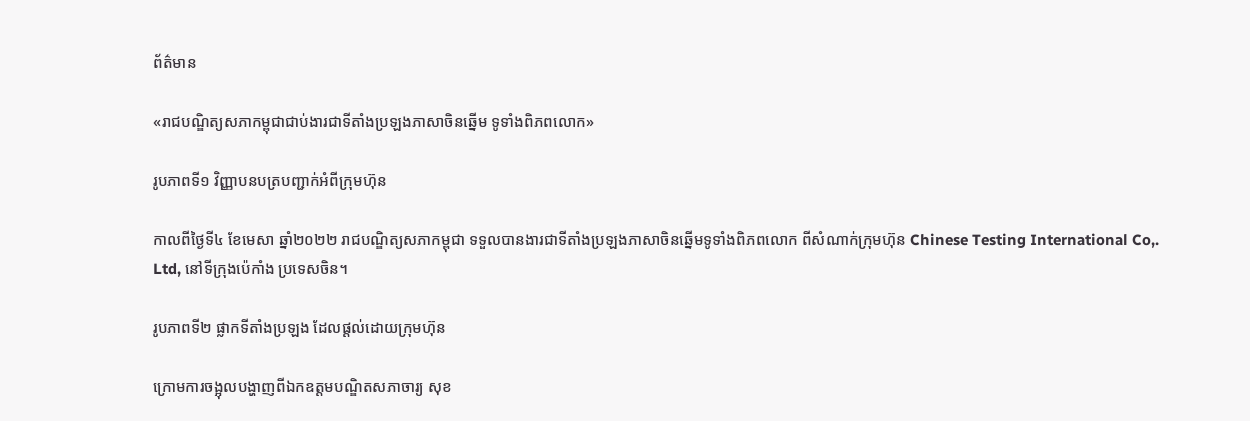ព័ត៌មាន

«រាជបណ្ឌិត្យសភាកម្ពុជាជាប់ងារជាទីតាំងប្រឡងភាសាចិនឆ្នើម ទូទាំងពិភពលោក»

រូបភាពទី១ វិញ្ញាបនបត្របញ្ជាក់អំពីក្រុមហ៊ុន

កាលពីថ្ងៃទី៤ ខែមេសា ឆ្នាំ២០២២ រាជបណ្ឌិត្យសភាកម្ពុជា ទទួលបានងារជាទីតាំងប្រឡងភាសាចិនឆ្នើមទូទាំងពិភពលោក ពីសំណាក់ក្រុមហ៊ុន Chinese Testing International Co,. Ltd, នៅទីក្រុងប៉េកាំង ប្រទេសចិន។

រូបភាពទី២ ផ្លាកទីតាំងប្រឡង ដែលផ្តល់ដោយក្រុមហ៊ុន

ក្រោមការចង្អុលបង្ហាញពីឯកឧត្តមបណ្ឌិតសភាចារ្យ សុខ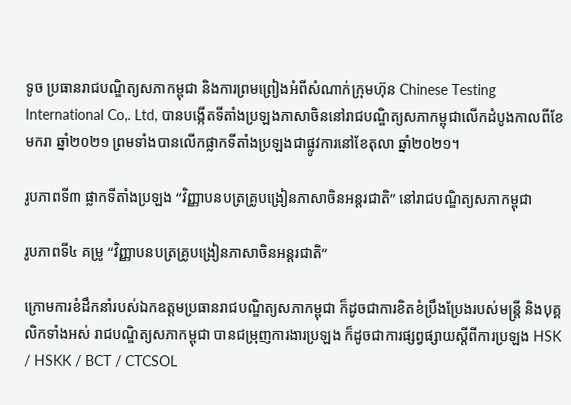ទូច ប្រធានរាជបណ្ឌិត្យសភាកម្ពុជា និងការព្រមព្រៀងអំពីសំណាក់ក្រុមហ៊ុន Chinese Testing International Co,. Ltd, បានបង្កើតទីតាំងប្រឡងភាសាចិននៅរាជបណ្ឌិត្យសភាកម្ពុជាលើកដំបូងកាលពីខែមករា ឆ្នាំ២០២១ ព្រមទាំងបានលើកផ្លាកទីតាំងប្រឡងជាផ្លូវការនៅខែតុលា ឆ្នាំ២០២១។

រូបភាពទី៣ ផ្លាកទីតាំងប្រឡង “វិញ្ញាបនបត្រគ្រូបង្រៀនភាសាចិនអន្តរជាតិ” នៅរាជបណ្ឌិត្យសភាកម្ពុជា

រូបភាពទី៤ គម្រូ “វិញ្ញាបនបត្រគ្រូបង្រៀនភាសាចិនអន្តរជាតិ”

ក្រោមការខំដឹកនាំរបស់ឯកឧត្តមប្រធានរាជបណ្ឌិត្យសភាកម្ពុជា ក៏ដូចជាការខិតខំប្រឹងប្រែងរបស់មន្ត្រី និងបុគ្គលិកទាំងអស់ រាជបណ្ឌិត្យសភាកម្ពុជា បានជម្រុញការងារប្រឡង ក៏ដូចជាការផ្សព្វផ្សាយស្តីពីការប្រឡង HSK / HSKK / BCT / CTCSOL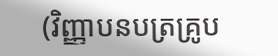(វិញ្ញាបនបត្រគ្រូប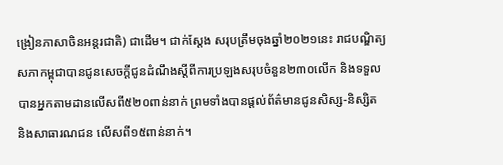ង្រៀនភាសាចិនអន្តរជាតិ) ជាដើម។ ជាក់ស្តែង សរុបត្រឹមចុងឆ្នាំ២០២១នេះ រាជបណ្ឌិត្យសភាកម្ពុជាបានជូនសេចក្តីជូនដំណឹងស្តីពីការប្រឡងសរុបចំនួន២៣០លើក និងទទួលបានអ្នកតាមដានលើសពី៥២០ពាន់នាក់ ព្រមទាំងបានផ្តល់ព័ត៌មានជូនសិស្ស-និស្សិត និងសាធារណជន លើសពី១៥ពាន់នាក់។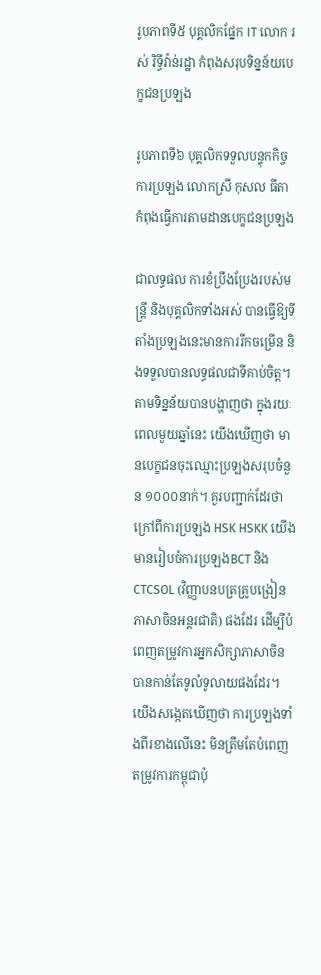រូបភាពទី៥ បុគ្គលិកផ្នែក IT លោក រស់ រិទ្ធីវ៉ាន់រដ្ឋា កំពុងសរុបទិន្នន័យបេក្ខជនប្រឡង

រូបភាពទី៦ បុគ្គលិកទទួលបន្ទុកកិច្ចការប្រឡង លោកស្រី កុសល ធីតា កំពុងធ្វើការតាមដានបេក្ខជនប្រឡង

ជាលទ្ធផល ការខំប្រឹងប្រែងរបស់មន្ត្រី និងបុគ្គលិកទាំងអស់ បានធ្វើឱ្យទីតាំងប្រឡងនេះមានការរីកចម្រើន និងទទួលបានលទ្ធផលជាទីគាប់ចិត្ត។ តាមទិន្នន័យបានបង្ហាញថា ក្នុងរយៈពេលមួយឆ្នាំនេះ យើងឃើញថា មានបេក្ខជនចុះឈ្មោះប្រឡងសរុបចំនួន ១០០០នាក់។ គួរបញ្ជាក់ដែរថា ក្រៅពីការប្រឡង HSK HSKK យើងមានរៀបចំការប្រឡងBCT និង CTCSOL (វិញ្ញាបនបត្រគ្រូបង្រៀនភាសាចិនអន្តរជាតិ) ផងដែរ ដើម្បីបំពេញតម្រូវការអ្នកសិក្សាភាសាចិន បានកាន់តែទូលំទូលាយផងដែរ។ យើងសង្កេតឃើញថា ការប្រឡងទាំងពីរខាងលើនេះ មិនត្រឹមតែបំពេញតម្រូវការកម្ពុជាប៉ុ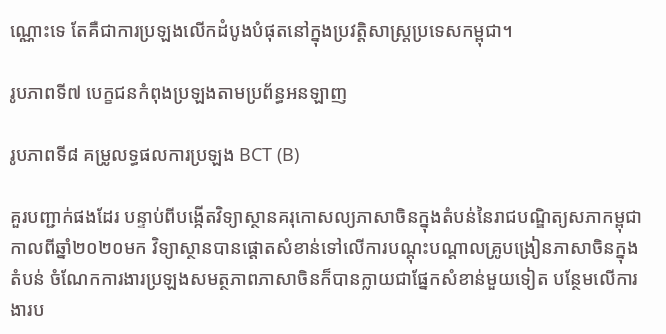ណ្ណោះទេ តែគឺជាការប្រឡងលើកដំបូងបំផុតនៅក្នុងប្រវត្តិសាស្ត្រប្រទេសកម្ពុជា។

រូបភាពទី៧ បេក្ខជនកំពុងប្រឡងតាមប្រព័ន្ធអនឡាញ

រូបភាពទី៨ គម្រូលទ្ធផលការប្រឡង BCT (B)

គួរបញ្ជាក់ផងដែរ បន្ទាប់ពីបង្កើតវិទ្យាស្ថានគរុកោសល្យភាសាចិនក្នុងតំបន់នៃរាជបណ្ឌិត្យសភាកម្ពុជា កាលពីឆ្នាំ២០២០មក វិទ្យាស្ថានបានផ្តោតសំខាន់ទៅលើការបណ្តុះបណ្តាលគ្រូបង្រៀនភាសាចិនក្នុងតំបន់ ចំណែកការងារប្រឡងសមត្ថភាពភាសាចិនក៏បានក្លាយជាផ្នែកសំខាន់មួយទៀត បន្ថែមលើការងារប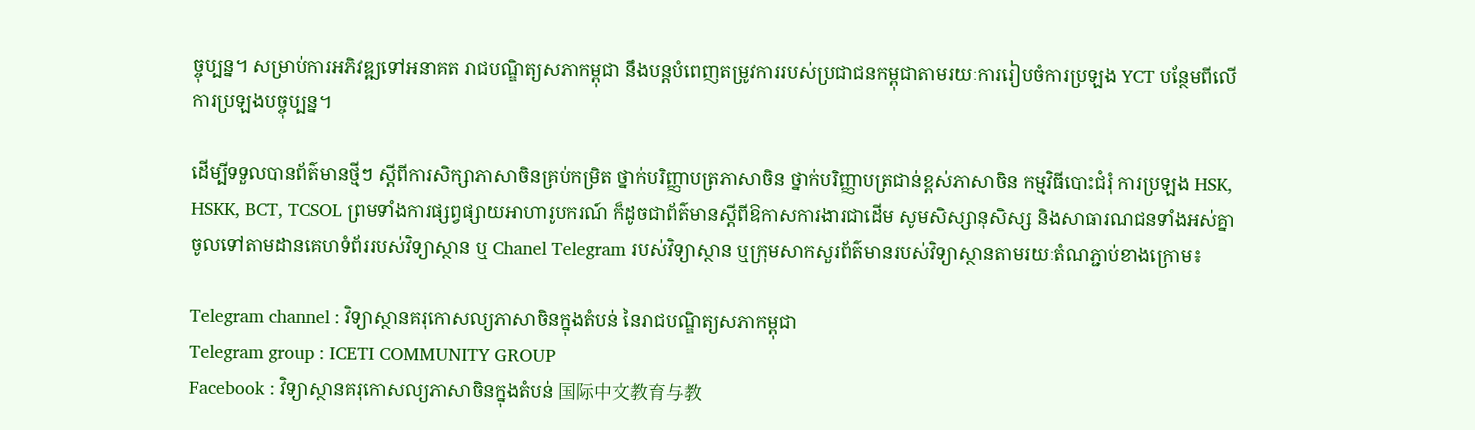ច្ចុប្បន្ន។ សម្រាប់ការអភិវឌ្ឍទៅអនាគត រាជបណ្ឌិត្យសភាកម្ពុជា នឹងបន្តបំពេញតម្រូវការរបស់ប្រជាជនកម្ពុជាតាមរយៈការរៀបចំការប្រឡង YCT បន្ថែមពីលើការប្រឡងបច្ចុប្បន្ន។

ដើម្បីទទួលបានព័ត៌មានថ្មីៗ ស្តីពីការសិក្សាភាសាចិនគ្រប់កម្រិត ថ្នាក់បរិញ្ញាបត្រភាសាចិន ថ្នាក់បរិញ្ញាបត្រជាន់ខ្ពស់ភាសាចិន កម្មវិធីបោះជំរុំ ការប្រឡង HSK, HSKK, BCT, TCSOL ព្រមទាំងការផ្សព្វផ្សាយអាហារូបករណ៍ ក៏ដូចជាព័ត៌មានស្តីពីឱកាសការងារជាដើម សូមសិស្សានុសិស្ស និងសាធារណជនទាំងអស់គ្នាចូលទៅតាមដានគេហទំព័ររបស់វិទ្យាស្ថាន ឬ Chanel Telegram របស់វិទ្យាស្ថាន ឬក្រុមសាកសួរព័ត៌មានរបស់វិទ្យាស្ថានតាមរយៈតំណភ្ជាប់ខាងក្រោម៖

Telegram channel : វិទ្យាស្ថានគរុកោសល្យភាសាចិនក្នុងតំបន់ នៃរាជបណ្ឌិត្យសភាកម្ពុជា
Telegram group : ICETI COMMUNITY GROUP
Facebook : វិទ្យាស្ថានគរុកោសល្យភាសាចិនក្នុងតំបន់ 国际中文教育与教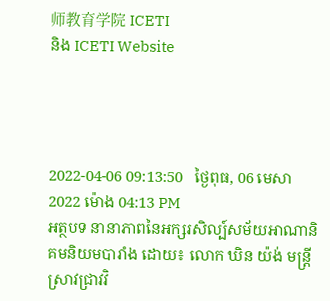师教育学院 ICETI
និង ICETI Website




2022-04-06 09:13:50   ថ្ងៃពុធ, 06 មេសា 2022 ម៉ោង 04:13 PM
អត្ថបទ នានាភាពនៃអក្សរសិល្ប៍សម័យអាណានិគមនិយមបារាំង ដោយ៖ លោក ឃិន យ៉ង់ មន្ត្រីស្រាវជ្រាវវិ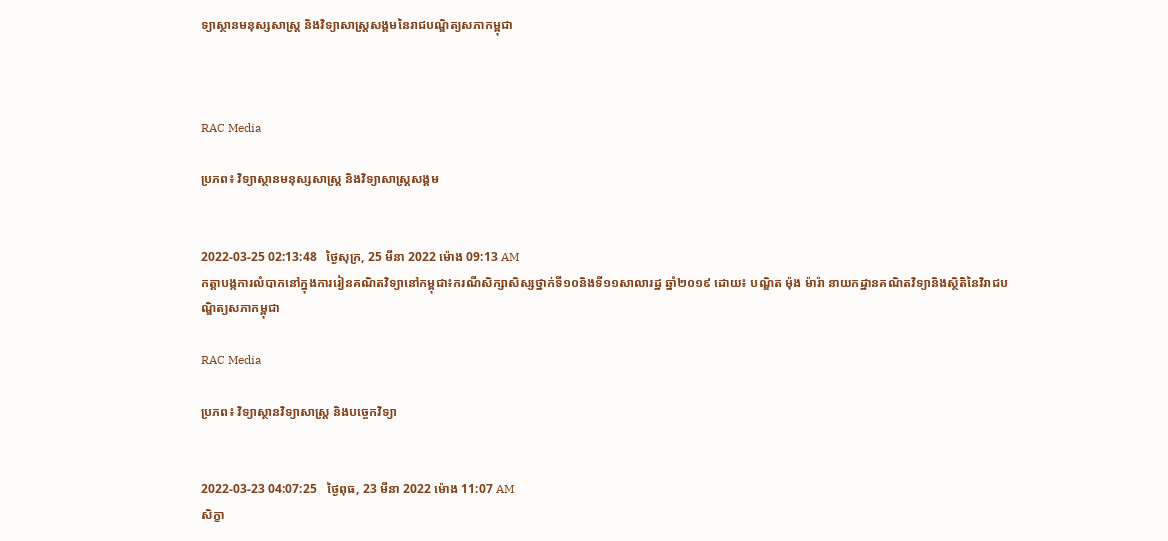ទ្យាស្ថានមនុស្សសាស្ត្រ និងវិទ្យាសាស្ត្រសង្គមនៃរាជបណ្ឌិត្យសភាកម្ពុជា



RAC Media

ប្រភព៖ វិទ្យាស្ថានមនុស្សសាស្ត្រ និងវិទ្យាសាស្ត្រសង្គម


2022-03-25 02:13:48   ថ្ងៃសុក្រ, 25 មីនា 2022 ម៉ោង 09:13 AM
កត្តាបង្កការលំបាកនៅក្នុងការរៀនគណិតវិទ្យានៅកម្ពុជា៖ករណីសិក្សាសិស្សថ្នាក់ទី១០និងទី១១សាលារដ្ឋ ឆ្នាំ២០១៩ ដោយ៖ បណ្ឌិត ម៉ុង ម៉ារ៉ា នាយកដ្ឋានគណិតវិទ្យានិងស្ថិតិនៃវិរាជបណ្ឌិត្យសភាកម្ពុជា

RAC Media

ប្រភព៖ វិទ្យាស្ថានវិទ្យាសាស្ត្រ និងបច្ចេកវិទ្យា


2022-03-23 04:07:25   ថ្ងៃពុធ, 23 មីនា 2022 ម៉ោង 11:07 AM
សិក្ខា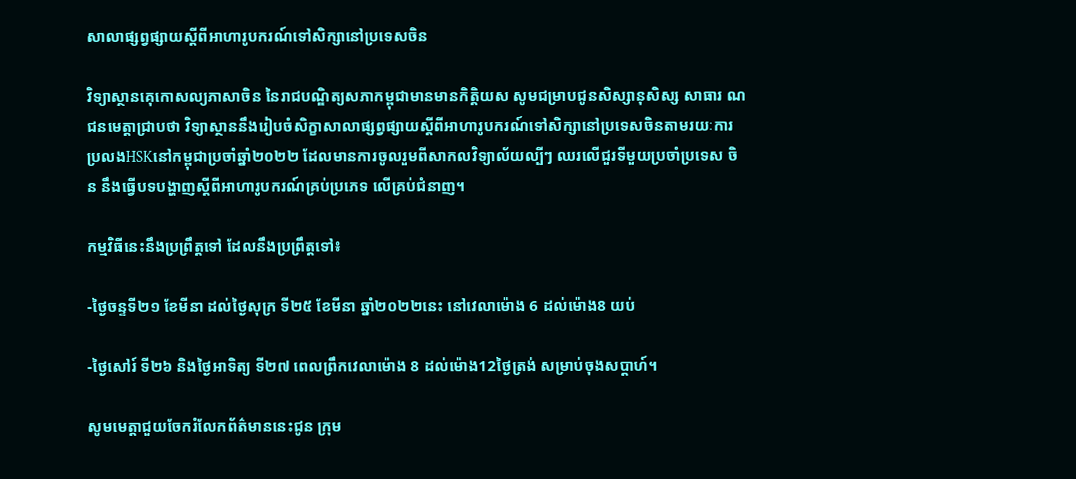សាលាផ្សព្វផ្សាយស្តីពីអាហារូបករណ៍ទៅសិក្សានៅប្រទេសចិន

វិទ្យាស្ថានគេុកោសល្យភាសាចិន នៃរាជបណ្ឌិត្យសភាកម្ពុជាមានមានកិត្តិយស សូមជម្រាបជូនសិស្សានុសិស្ស សាធារ ណជនមេត្តាជ្រាបថា វិទ្យាស្ថាននឹងរៀបចំសិក្ខាសាលាផ្សព្វផ្សាយស្តីពីអាហារូបករណ៍ទៅសិក្សានៅប្រទេសចិនតាមរយៈការប្រលងHSKនៅកម្ពុជាប្រចាំឆ្នាំ២០២២ ដែលមានការចូលរួមពីសាកលវិទ្យាល័យល្បីៗ ឈរលើជួរទីមួយប្រចាំប្រទេស ចិន នឹងធ្វើបទបង្ហាញស្តីពីអាហារូបករណ៍គ្រប់ប្រភេទ លើគ្រប់ជំនាញ។

កម្មវិធីនេះនឹងប្រព្រឹត្តទៅ ដែលនឹងប្រព្រឹត្តទៅ៖

-ថ្ងៃចន្ទទី២១ ខែមីនា ដល់ថ្ងៃសុក្រ ទី២៥ ខែមីនា ឆ្នាំ២០២២នេះ នៅវេលាម៉ោង 6 ដល់ម៉ោង8 យប់

-ថ្ងៃសៅរ៍ ទី២៦ និងថ្ងៃអាទិត្យ ទី២៧ ពេលព្រឹកវេលាម៉ោង 8 ដល់ម៉ោង12ថ្ងៃត្រង់ សម្រាប់ចុងសប្តាហ៍។

សូមមេត្តាជួយចែករំលែកព័ត៌មាននេះជូន ក្រុម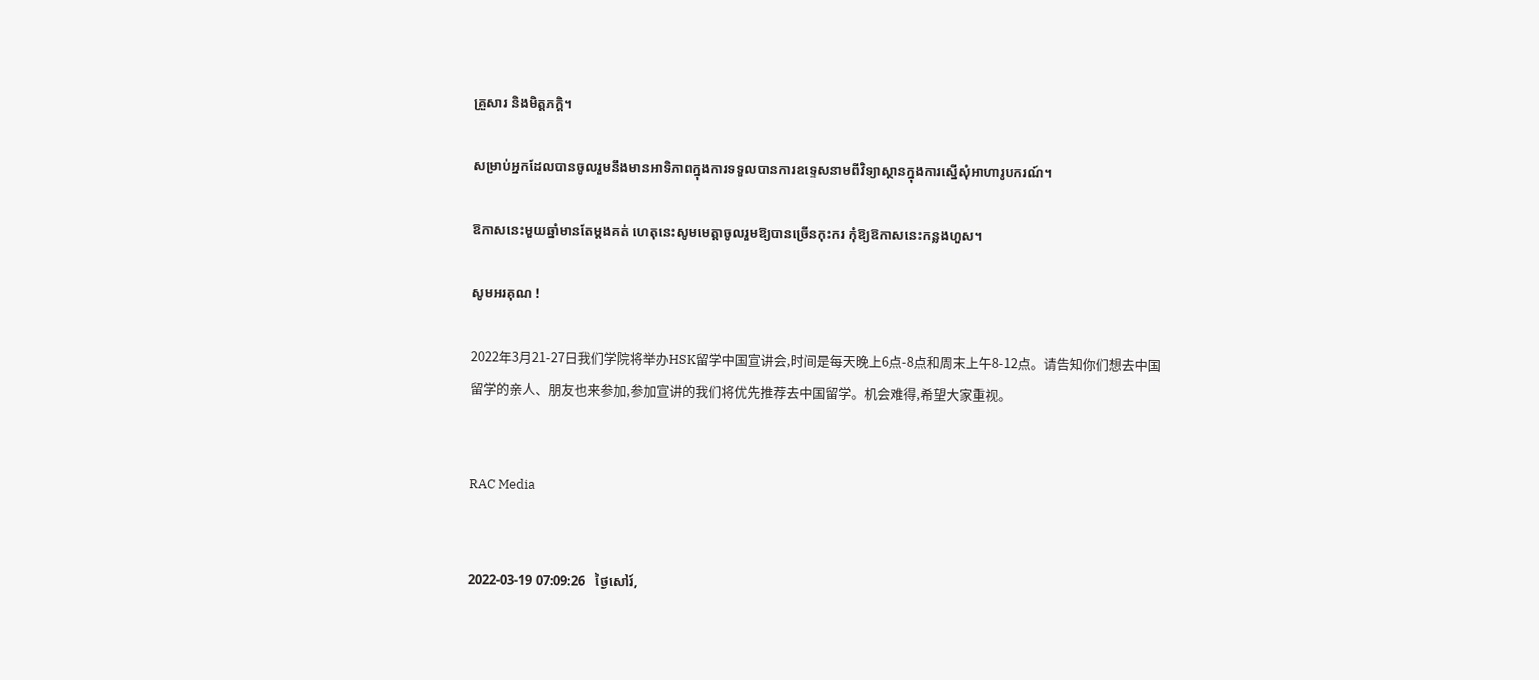គ្រួសារ និងមិត្តភក្តិ។

សម្រាប់អ្នកដែលបានចូលរួមនឹងមានអាទិភាពក្នុងការទទួលបានការឧទ្ទេសនាមពីវិទ្យាស្ថានក្នុងការស្នើសុំអាហារូបករណ៍។

ឱកាសនេះមួយឆ្នាំមានតែម្តងគត់ ហេតុនេះសូមមេត្តាចូលរួមឱ្យបានច្រើនកុះករ កុំឱ្យឱកាសនេះកន្លងហួស។

សូមអរគុណ !

2022年3月21-27日我们学院将举办HSK留学中国宣讲会,时间是每天晚上6点-8点和周末上午8-12点。请告知你们想去中国留学的亲人、朋友也来参加,参加宣讲的我们将优先推荐去中国留学。机会难得,希望大家重视。


RAC Media


2022-03-19 07:09:26   ថ្ងៃសៅរ៍,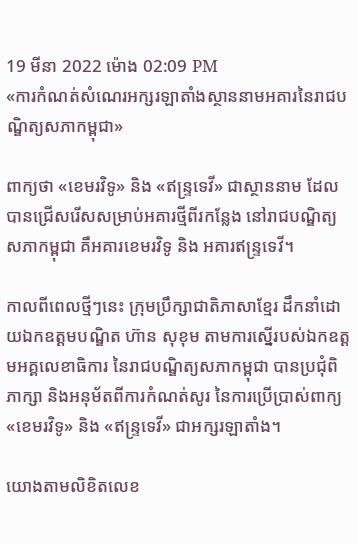19 មីនា 2022 ម៉ោង 02:09 PM
«ការកំណត់សំណេរអក្សរឡាតាំងស្ថាននាមអគារនៃរាជបណ្ឌិត្យសភាកម្ពុជា»

ពាក្យថា «ខេមរវិទូ» និង «ឥន្រ្ទទេវី» ជាស្ថាននាម ដែលបានជ្រើសរើសសម្រាប់អគារថ្មីពីរកន្លែង នៅរាជបណ្ឌិត្យសភាកម្ពុជា គឺអគារខេមរវិទូ និង អគារឥន្ទ្រទេវី។

កាលពីពេលថ្មីៗនេះ ក្រុមប្រឹក្សាជាតិភាសាខ្មែរ ដឹកនាំដោយឯកឧត្ដមបណ្ឌិត ហ៊ាន សុខុម តាមការស្នើរបស់ឯកឧត្តមអគ្គលេខាធិការ នៃរាជបណ្ឌិត្យសភាកម្ពុជា បានប្រជុំពិភាក្សា និងអនុម័តពីការកំណត់សូរ នៃការប្រើប្រាស់ពាក្យ«ខេមរវិទូ» និង «ឥន្រ្ទទេវី» ជាអក្សរឡាតាំង។

យោងតាមលិខិតលេខ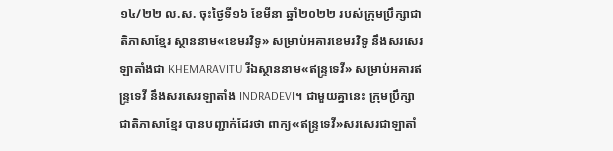១៤/២២ ល.ស. ចុះថ្ងៃទី១៦ ខែមីនា ឆ្នាំ២០២២ របស់ក្រុមប្រឹក្សាជាតិភាសាខ្មែរ ស្ថាននាម«ខេមរវិទូ» សម្រាប់អគារខេមរវិទូ នឹងសរសេរឡាតាំងជា KHEMARAVITU រីឯស្ថាននាម«ឥន្រ្ទទេវី» សម្រាប់អគារឥន្ទ្រទេវី នឹងសរសេរឡាតាំង INDRADEVI។ ជាមួយគ្នានេះ ក្រុមប្រឹក្សាជាតិភាសាខ្មែរ បានបញ្ជាក់ដែរថា ពាក្យ«ឥន្រ្ទទេវី»សរសេរជាឡាតាំ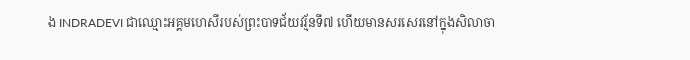ង INDRADEVI ជាឈ្មោះអគ្គមហេសីរបស់ព្រះបាទជ័យវរ្ម័នទី៧ ហើយមានសរសេរនៅក្នុងសិលាចា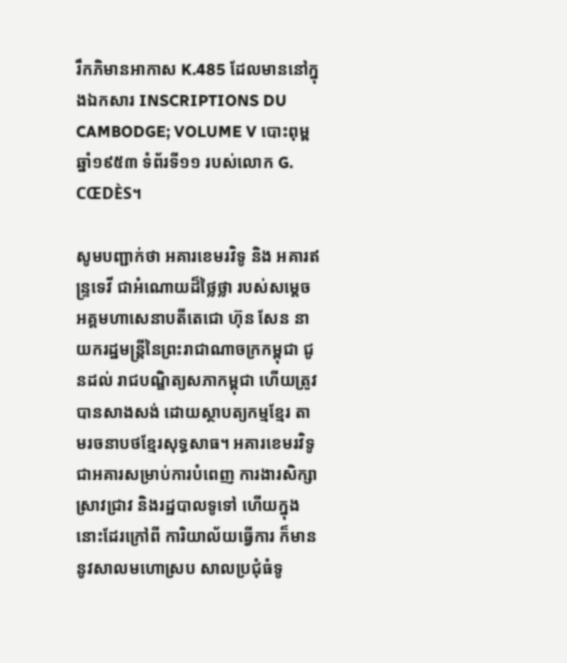រឹកភិមានអាកាស K.485 ដែលមាននៅក្នុងឯកសារ INSCRIPTIONS DU CAMBODGE; VOLUME V បោះពុម្ពឆ្នាំ១៩៥៣ ទំព័រទី១១ របស់លោក G. CŒDÈS។

សូមបញ្ជាក់ថា អគារខេមរវិទូ និង អគារឥន្ទ្រទេវី ជាអំណោយដ៏ថ្លៃថ្លា របស់សម្ដេចអគ្គមហាសេនាបតីតេជោ ហ៊ុន សែន នាយករដ្ឋមន្ត្រីនៃព្រះរាជាណាចក្រកម្ពុជា ជូនដល់ រាជបណ្ឌិត្យសភាកម្ពុជា ហើយត្រូវបានសាងសង់ ដោយស្ថាបត្យកម្មខ្មែរ តាមរចនាបថខ្មែរសុទ្ធសាធ។ អគារខេមរវិទូ ជាអគារសម្រាប់ការបំពេញ ការងារសិក្សាស្រាវជ្រាវ និងរដ្ឋបាលទូទៅ ហើយក្នុងនោះដែរក្រៅពី ការិយាល័យធ្វើការ ក៏មាននូវសាលមហោស្រប សាលប្រជុំធំទូ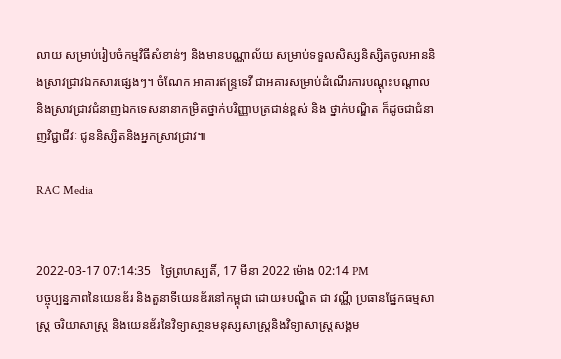លាយ សម្រាប់រៀបចំកម្មវិធីសំខាន់ៗ និងមានបណ្ណាល័យ សម្រាប់ទទួលសិស្សនិស្សិតចូលអាននិងស្រាវជ្រាវឯកសារផ្សេងៗ។ ចំណែក អាគារឥន្ទ្រទេវី ជាអគារសម្រាប់ដំណើរការបណ្ដុះបណ្ដាល និងស្រាវជ្រាវជំនាញឯកទេសនានាកម្រិតថ្នាក់បរិញ្ញាបត្រជាន់ខ្ពស់ និង ថ្នាក់បណ្ឌិត ក៏ដូចជាជំនាញវិជ្ជាជីវៈ ជូននិស្សិតនិងអ្នកស្រាវជ្រាវ៕

RAC Media


2022-03-17 07:14:35   ថ្ងៃព្រហស្បតិ៍, 17 មីនា 2022 ម៉ោង 02:14 PM
បច្ចុប្បន្នភាពនៃយេនឌ័រ និងតួនាទីយេនឌ័រនៅកម្ពុជា ដោយ៖បណ្ឌិត ជា វណ្ណី ប្រធានផ្នែកធម្មសាស្រ្ត ចរិយាសាស្រ្ត និងយេនឌ័រនៃវិទ្យាសា្ថនមនុស្សសាស្រ្តនិងវិទ្យាសាស្រ្តសង្គម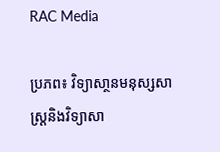RAC Media

ប្រភព៖ វិទ្យាសា្ថនមនុស្សសាស្រ្តនិងវិទ្យាសា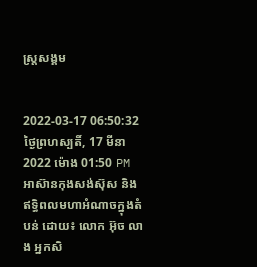ស្រ្តសង្គម


2022-03-17 06:50:32   ថ្ងៃព្រហស្បតិ៍, 17 មីនា 2022 ម៉ោង 01:50 PM
អាស៊ានកុងសង់ស៊ុស និងឥទ្ធិពលមហាអំណាចក្នុងតំបន់ ដោយ៖ លោក អ៊ុច លាង អ្នកសិ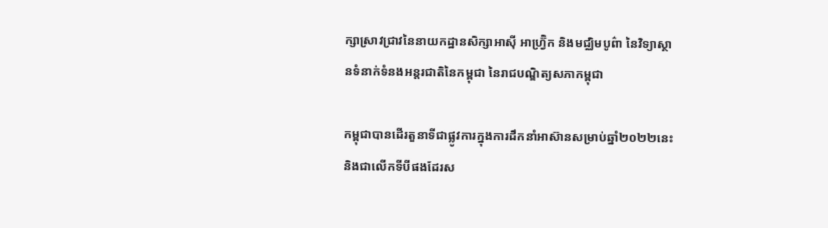ក្សាស្រាវជ្រាវនៃនាយកដ្ឋានសិក្សាអាស៊ី អាហ្វ្រ៊ិក និងមជ្ឈិមបូព៌ា នៃវិទ្យាស្ថានទំនាក់ទំនងអន្តរជាតិនៃកម្ពុជា នៃរាជបណ្ឌិត្យសភាកម្ពុជា

កម្ពុជាបានដើរតួនាទីជាផ្លូវការក្នុងការដឹកនាំអាស៊ានសម្រាប់ឆ្នាំ២០២២នេះ និងជាលើកទីបីផងដែរស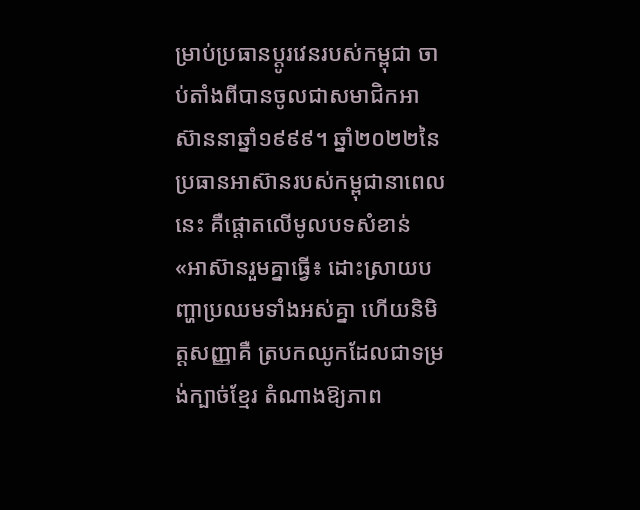ម្រាប់ប្រធានប្តូរវេនរបស់កម្ពុជា ចាប់តាំងពីបានចូលជាសមាជិកអាស៊ាននាឆ្នាំ១៩៩៩។ ឆ្នាំ២០២២នៃប្រធានអាស៊ានរបស់កម្ពុជានាពេលនេះ គឺផ្តោតលើមូលបទសំខាន់ «អាស៊ានរួមគ្នាធ្វើ៖ ដោះស្រាយបញ្ហាប្រឈមទាំងអស់គ្នា ហើយនិមិត្តសញ្ញាគឺ ត្របកឈូកដែលជាទម្រង់ក្បាច់ខ្មែរ តំណាងឱ្យភាព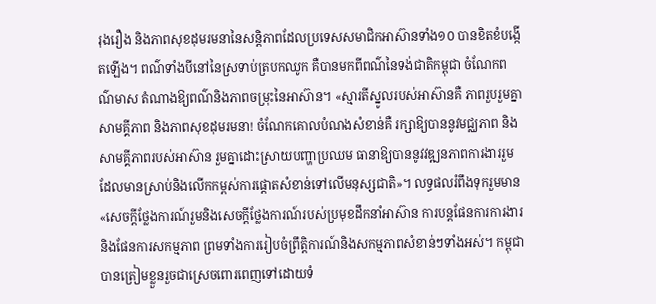រុងរឿង និងភាពសុខដុមរមនានៃសន្តិភាពដែលប្រទេសសមាជិកអាស៊ានទាំង១០ បានខិតខំបង្កើតឡើង។ ពណ៌ទាំងបីនៅនៃស្រទាប់ត្របកឈូក គឺបានមកពីពណ៌នៃទង់ជាតិកម្ពុជា ចំណែកពណ៌មាស តំណាងឱ្យពណ៌និងភាពចម្រុះនៃអាស៊ាន។ «ស្មារតីស្នូលរបស់អាស៊ានគឺ ភាពរួបរួមគ្នា សាមគ្គីភាព និងភាពសុខដុមរមនា! ចំណែកគោលបំណងសំខាន់គឺ រក្សាឱ្យបាននូវមជ្ឈភាព និងសាមគ្គីភាពរបស់អាស៊ាន រួមគ្នាដោះស្រាយបញ្ហាប្រឈម ធានាឱ្យបាននូវវឌ្ឍនភាពការងាររួមដែលមានស្រាប់និងលើកកម្ពស់ការផ្តោតសំខាន់ទៅលើមនុស្សជាតិ»។ លទ្ធផលរំពឹងទុករួមមាន «សេចក្តីថ្លែងការណ៍រួមនិងសេចក្តីថ្លែងការណ៍របស់ប្រមុខដឹកនាំអាស៊ាន ការបន្តផែនការការងារ និងផែនការសកម្មភាព ព្រមទាំងការរៀបចំព្រឹត្តិការណ៍និងសកម្មភាពសំខាន់ៗទាំងអស់។ កម្ពុជាបានត្រៀមខ្លួនរួចជាស្រេចពោរពេញទៅដោយទំ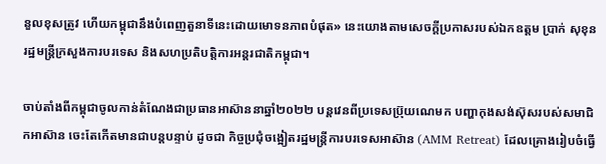នួលខុសត្រូវ ហើយកម្ពុជានឹងបំពេញតួនាទីនេះដោយមោទនភាពបំផុត» នេះយោងតាមសេចក្តីប្រកាសរបស់ឯកឧត្តម ប្រាក់ សុខុន រដ្ឋមន្ត្រីក្រសួងការបរទេស និងសហប្រតិបត្តិការអន្តរជាតិកម្ពុជា។

ចាប់តាំងពីកម្ពុជាចូលកាន់តំណែងជាប្រធានអាស៊ាននាឆ្នាំ២០២២ បន្តវេនពីប្រទេសប៊្រុយណេមក បញ្ហាកុងសង់ស៊ុសរបស់សមាជិកអាស៊ាន ចេះតែកើតមានជាបន្តបន្ទាប់ ដូចជា កិច្ចប្រជុំចង្អៀតរដ្ឋមន្ត្រីការបរទេសអាស៊ាន (AMM Retreat) ដែលគ្រោងរៀបចំធ្វើ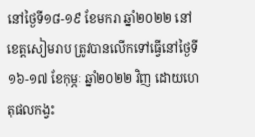នៅថ្ងៃទី១៨-១៩ ខែមករា ឆ្នាំ២០២២ នៅខេត្តសៀមរាប ត្រូវបានលើកទៅធ្វើនៅថ្ងៃទី១៦-១៧ ខែកុម្ភៈ ឆ្នាំ២០២២ វិញ ដោយហេតុផលកង្វះ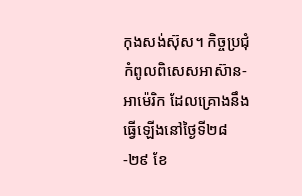កុងសង់ស៊ុស។ កិច្ចប្រជុំកំពូលពិសេសអាស៊ាន-អាម៉េរិក ដែលគ្រោងនឹងធ្វើឡើងនៅថ្ងៃទី២៨-២៩ ខែ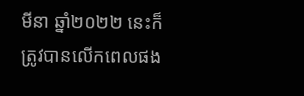មីនា ឆ្នាំ២០២២ នេះក៏ត្រូវបានលើកពេលផង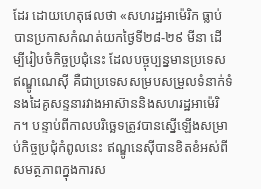ដែរ ដោយហេតុផលថា «សហរដ្ឋអាម៉េរិក ធ្លាប់បានប្រកាសកំណត់យកថ្ងៃទី២៨-២៩ មីនា ដើម្បីរៀបចំកិច្ចប្រជុំនេះ ដែលបច្ចុប្បន្នមានប្រទេសឥណ្ឌូណេស៊ី គឺជាប្រទេសសម្របសម្រួលទំនាក់ទំនងដៃគូសន្ទនារវាងអាស៊ាននិងសហរដ្ឋអាម៉េរិក។ បន្ទាប់ពីកាលបរិច្ឆេទត្រូវបានស្នើឡើងសម្រាប់កិច្ចប្រជុំកំពូលនេះ ឥណ្ឌូនេស៊ីបានខិតខំអស់ពីសមត្ថភាពក្នុងការស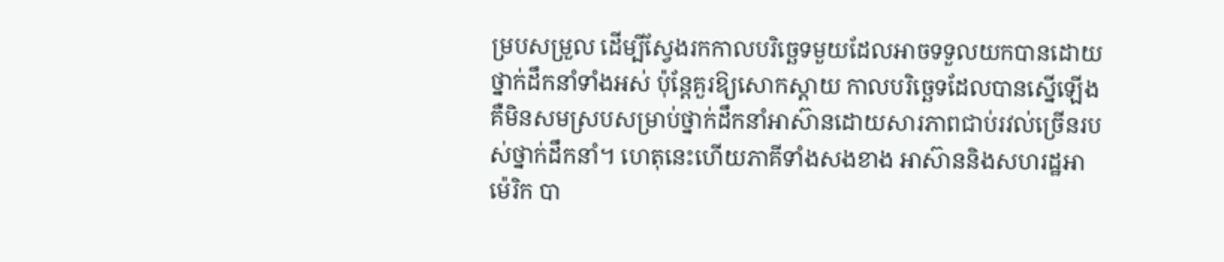ម្របសម្រួល ដើម្បីស្វែងរកកាលបរិច្ឆេទមួយដែលអាចទទួលយកបានដោយថ្នាក់ដឹកនាំទាំងអស់ ប៉ុន្តែគួរឱ្យសោកស្តាយ កាលបរិច្ឆេទដែលបានស្នើឡើងគឺមិនសមស្របសម្រាប់ថ្នាក់ដឹកនាំអាស៊ានដោយសារភាពជាប់រវល់ច្រើនរបស់ថ្នាក់ដឹកនាំ។ ហេតុនេះហើយភាគីទាំងសងខាង អាស៊ាននិងសហរដ្ឋអាម៉េរិក បា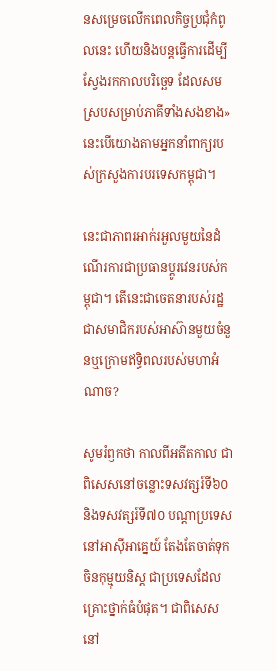នសម្រេចលើកពេលកិច្ចប្រជុំកំពូលនេះ ហើយនិងបន្តធ្វើការដើម្បីស្វែងរកកាលបរិច្ឆេទ ដែលសមស្របសម្រាប់ភាគីទាំងសងខាង» នេះបើយោងតាមអ្នកនាំពាក្យរបស់ក្រសួងការបរទេសកម្ពុជា។

នេះជាភាពរអាក់រអួលមួយនៃដំណើរការជាប្រធានប្តូរវេនរបស់កម្ពុជា។ តើនេះជាចេតនារបស់រដ្ឋជាសមាជិករបស់អាស៊ានមួយចំនួនឬក្រោមឥទ្ធិពលរបស់មហាអំណាច?

សូមរំឭកថា កាលពីអតីតកាល ជាពិសេសនៅចន្លោះទសវត្សរ៍ទី៦០និងទសវត្សរ៍ទី៧០ បណ្តាប្រទេសនៅអាស៊ីអាគ្នេយ៍ តែងតែចាត់ទុកចិនកុម្មុយនិស្ត ជាប្រទេសដែលគ្រោះថ្នាក់ធំបំផុត។ ជាពិសេស នៅ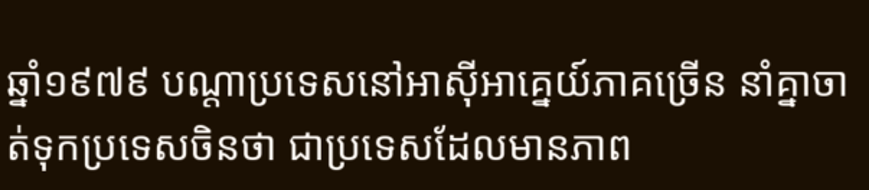ឆ្នាំ១៩៧៩ បណ្តាប្រទេសនៅអាស៊ីអាគ្នេយ៍ភាគច្រើន នាំគ្នាចាត់ទុកប្រទេសចិនថា ជាប្រទេសដែលមានភាព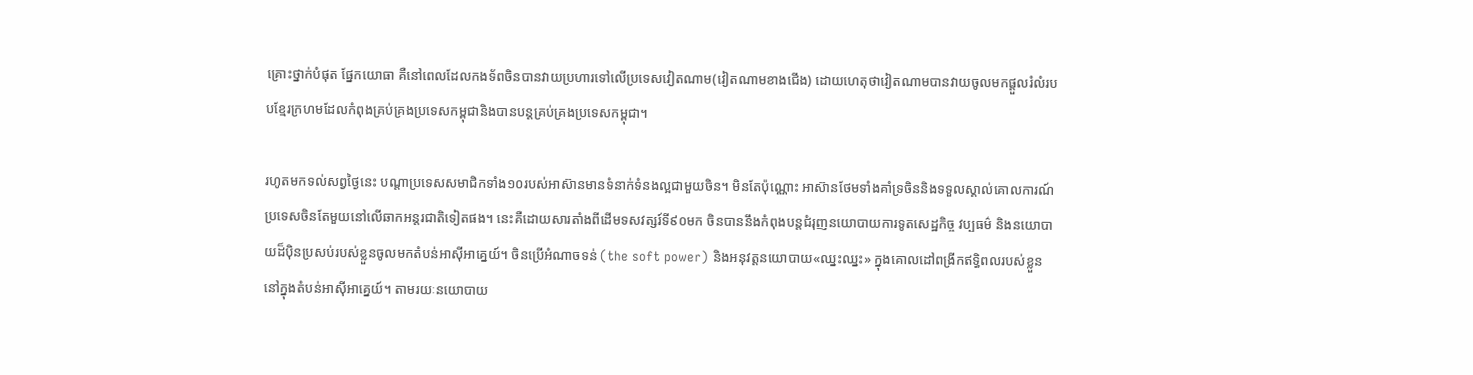គ្រោះថ្នាក់បំផុត ផ្នែកយោធា គឺនៅពេលដែលកងទ័ពចិនបានវាយប្រហារទៅលើប្រទេសវៀតណាម(វៀតណាមខាងជើង) ដោយហេតុថាវៀតណាមបានវាយចូលមកផ្តួលរំលំរបបខ្មែរក្រហមដែលកំពុងគ្រប់គ្រងប្រទេសកម្ពុជានិងបានបន្តគ្រប់គ្រងប្រទេសកម្ពុជា។

រហូតមកទល់សព្វថ្ងៃនេះ បណ្តាប្រទេសសមាជិកទាំង១០របស់អាស៊ានមានទំនាក់ទំនងល្អជាមួយចិន។ មិនតែប៉ុណ្ណោះ អាស៊ានថែមទាំងគាំទ្រចិននិងទទួលស្គាល់គោលការណ៍ប្រទេសចិនតែមួយនៅលើឆាកអន្តរជាតិទៀតផង។ នេះគឺដោយសារតាំងពីដើមទសវត្សរ៍ទី៩០មក ចិនបាននឹងកំពុងបន្តជំរុញនយោបាយការទូតសេដ្ឋកិច្ច វប្បធម៌ និងនយោបាយដ៏ប៉ិនប្រសប់របស់ខ្លួនចូលមកតំបន់អាស៊ីអាគ្នេយ៍។ ចិនប្រើអំណាចទន់ (the soft power) និងអនុវត្តនយោបាយ«ឈ្នះឈ្នះ» ក្នុងគោលដៅពង្រីកឥទ្ធិពលរបស់ខ្លួននៅក្នុងតំបន់អាស៊ីអាគ្នេយ៍។ តាមរយៈនយោបាយ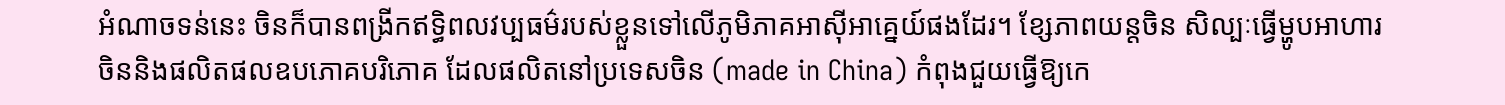អំណាចទន់នេះ ចិនក៏បានពង្រីកឥទ្ធិពលវប្បធម៌របស់ខ្លួនទៅលើភូមិភាគអាស៊ីអាគ្នេយ៍ផងដែរ។ ខ្សែភាពយន្តចិន សិល្បៈធ្វើម្ហូបអាហារចិននិងផលិតផលឧបភោគបរិភោគ ដែលផលិតនៅប្រទេសចិន (made in China) កំពុងជួយធ្វើឱ្យកេ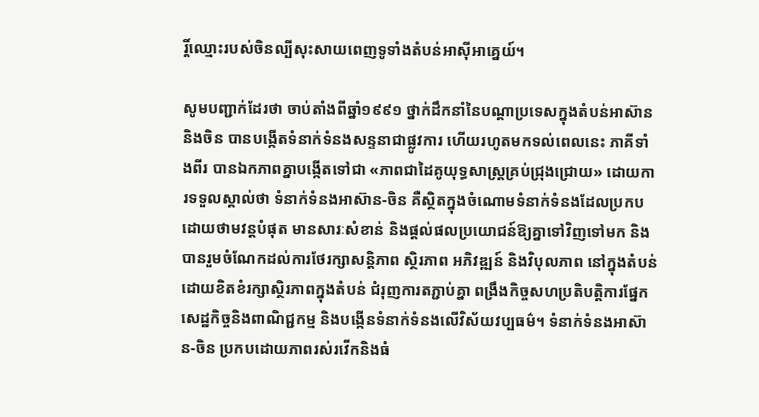រ្តិ៍ឈ្មោះរបស់ចិនល្បីសុះសាយពេញទូទាំងតំបន់អាស៊ីអាគ្នេយ៍។

សូមបញ្ជាក់ដែរថា ចាប់តាំងពីឆ្នាំ១៩៩១ ថ្នាក់ដឹកនាំនៃបណ្តាប្រទេសក្នុងតំបន់អាស៊ាននិងចិន បានបង្កើតទំនាក់ទំនងសន្ទនាជាផ្លូវការ ហើយរហូតមកទល់ពេលនេះ ភាគីទាំងពីរ បានឯកភាពគ្នាបង្កើតទៅជា «ភាពជាដៃគូយុទ្ធសាស្រ្តគ្រប់ជ្រុងជ្រោយ» ដោយការទទួលស្គាល់ថា ទំនាក់ទំនងអាស៊ាន-ចិន គឺស្ថិតក្នុងចំណោមទំនាក់ទំនងដែលប្រកបដោយថាមវន្តបំផុត មានសារៈសំខាន់ និងផ្តល់ផលប្រយោជន៍ឱ្យគ្នាទៅវិញទៅមក និងបានរួមចំណែកដល់ការថែរក្សាសន្តិភាព ស្ថិរភាព អភិវឌ្ឍន៍ និងវិបុលភាព នៅក្នុងតំបន់ដោយខិតខំរក្សាស្ថិរភាពក្នុងតំបន់ ជំរុញការតភ្ជាប់គ្នា ពង្រឹងកិច្ចសហប្រតិបត្តិការផ្នែកសេដ្ឋកិច្ចនិងពាណិជ្ជកម្ម និងបង្កើនទំនាក់ទំនងលើវិស័យវប្បធម៌។ ទំនាក់ទំនងអាស៊ាន-ចិន ប្រកបដោយភាពរស់រវើកនិងធំ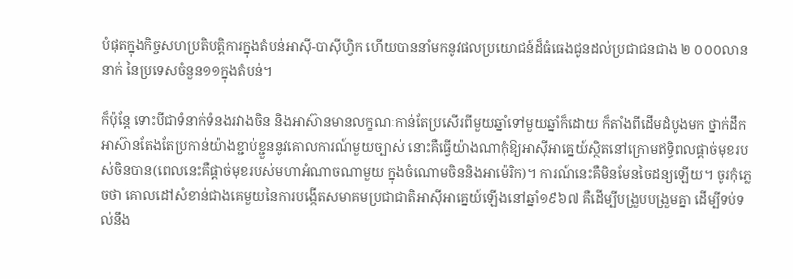បំផុតក្នុងកិច្ចសហប្រតិបត្តិការក្នុងតំបន់អាស៊ី-បាស៊ីហ្វិក ហើយបាននាំមកនូវផលប្រយោជន៍ដ៏ធំធេងជូនដល់ប្រជាជនជាង ២ ០០០លាននាក់ នៃប្រទេសចំនួន១១ក្នុងតំបន់។

ក៏ប៉ុន្តែ ទោះបីជាទំនាក់ទំនងរវាងចិន និងអាស៊ានមានលក្ខណៈកាន់តែប្រសើរពីមួយឆ្នាំទៅមួយឆ្នាំក៏ដោយ ក៏តាំងពីដើមដំបូងមក ថ្នាក់ដឹកអាស៊ានតែងតែប្រកាន់យ៉ាងខ្ជាប់ខ្ជួននូវគោលការណ៍មួយច្បាស់ នោះគឺធ្វើយ៉ាងណាកុំឱ្យអាស៊ីអាគ្នេយ៍ស្ថិតនៅក្រោមឥទ្ធិពលផ្តាច់មុខរបស់ចិនបាន(ពេលនេះគឺផ្តាច់មុខរបស់មហាអំណាចណាមួយ ក្នុងចំណោមចិននិងអាម៉េរិក)។ ការណ៍នេះគឺមិនមែនចៃដន្យឡើយ។ ចូរកុំភ្លេចថា គោលដៅសំខាន់ជាងគេមួយនៃការបង្កើតសមាគមប្រជាជាតិអាស៊ីអាគ្នេយ៍ឡើងនៅឆ្នាំ១៩៦៧ គឺដើម្បីបង្រួបបង្រួមគ្នា ដើម្បីទប់ទល់នឹង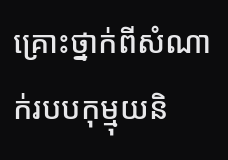គ្រោះថ្នាក់ពីសំណាក់របបកុម្មុយនិ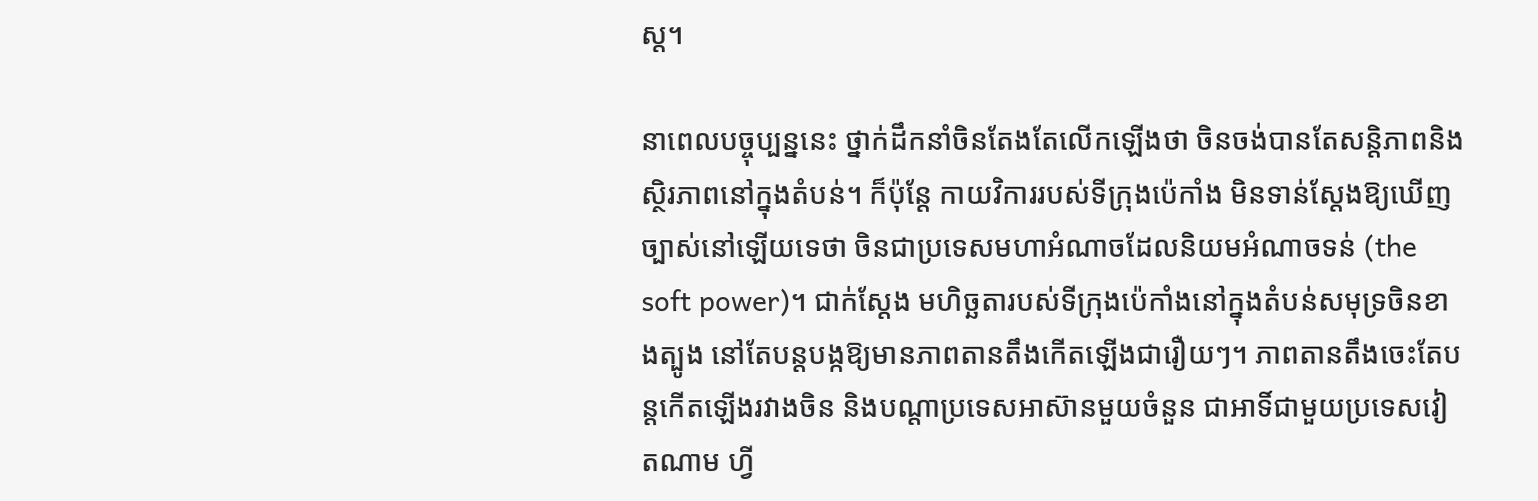ស្ត។

នាពេលបច្ចុប្បន្ននេះ ថ្នាក់ដឹកនាំចិនតែងតែលើកឡើងថា ចិនចង់បានតែសន្តិភាពនិងស្ថិរភាពនៅក្នុងតំបន់។ ក៏ប៉ុន្តែ កាយវិការរបស់ទីក្រុងប៉េកាំង មិនទាន់ស្តែងឱ្យឃើញច្បាស់នៅឡើយទេថា ចិនជាប្រទេសមហាអំណាចដែលនិយមអំណាចទន់ (the soft power)។ ជាក់ស្តែង មហិច្ឆតារបស់ទីក្រុងប៉េកាំងនៅក្នុងតំបន់សមុទ្រចិនខាងត្បូង នៅតែបន្តបង្កឱ្យមានភាពតានតឹងកើតឡើងជារឿយៗ។ ភាពតានតឹងចេះតែបន្តកើតឡើងរវាងចិន និងបណ្តាប្រទេសអាស៊ានមួយចំនួន ជាអាទិ៍ជាមួយប្រទេសវៀតណាម ហ្វី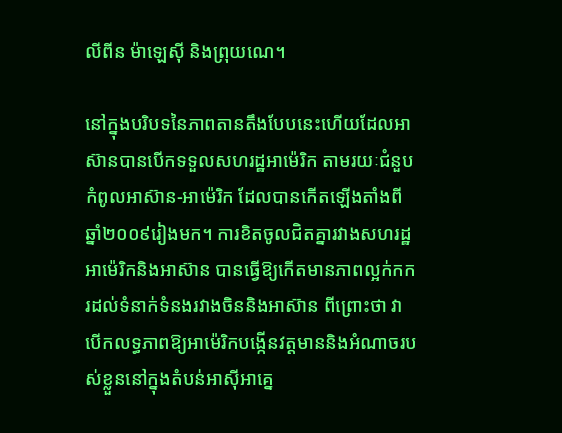លីពីន ម៉ាឡេស៊ី និងព្រុយណេ។

នៅក្នុងបរិបទនៃភាពតានតឹងបែបនេះហើយដែលអាស៊ានបានបើកទទួលសហរដ្ឋអាម៉េរិក តាមរយៈជំនួបកំពូលអាស៊ាន-អាម៉េរិក ដែលបានកើតឡើងតាំងពីឆ្នាំ២០០៩រៀងមក។ ការខិតចូលជិតគ្នារវាងសហរដ្ឋអាម៉េរិកនិងអាស៊ាន បានធ្វើឱ្យកើតមានភាពល្អក់កករដល់ទំនាក់ទំនងរវាងចិននិងអាស៊ាន ពីព្រោះថា វាបើកលទ្ធភាពឱ្យអាម៉េរិកបង្កើនវត្តមាននិងអំណាចរបស់ខ្លួននៅក្នុងតំបន់អាស៊ីអាគ្នេ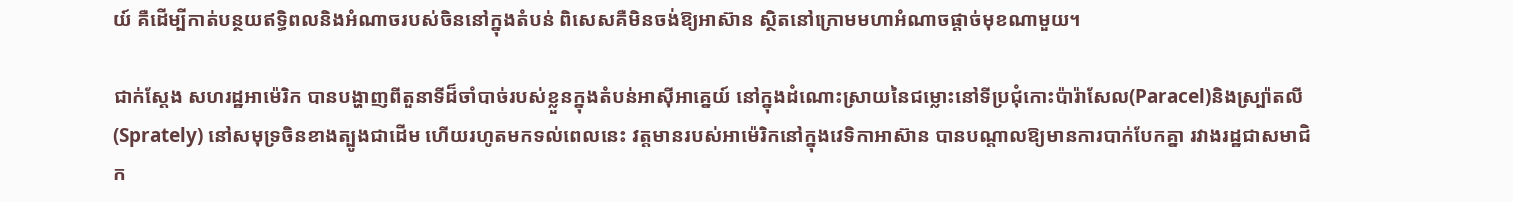យ៍ គឺដើម្បីកាត់បន្ថយឥទ្ធិពលនិងអំណាចរបស់ចិននៅក្នុងតំបន់ ពិសេសគឺមិនចង់ឱ្យអាស៊ាន ស្ថិតនៅក្រោមមហាអំណាចផ្តាច់មុខណាមួយ។

ជាក់ស្តែង សហរដ្ឋអាម៉េរិក បានបង្ហាញពីតួនាទីដ៏ចាំបាច់របស់ខ្លួនក្នុងតំបន់អាស៊ីអាគ្នេយ៍ នៅក្នុងដំណោះស្រាយនៃជម្លោះនៅទីប្រជុំកោះប៉ារ៉ាសែល(Paracel)និងស្ប៉្រាតលី(Sprately) នៅសមុទ្រចិនខាងត្បូងជាដើម ហើយរហូតមកទល់ពេលនេះ វត្តមានរបស់អាម៉េរិកនៅក្នុងវេទិកាអាស៊ាន បានបណ្តាលឱ្យមានការបាក់បែកគ្នា រវាងរដ្ឋជាសមាជិក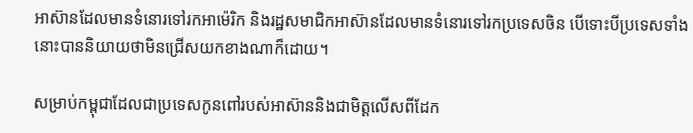អាស៊ានដែលមានទំនោរទៅរកអាម៉េរិក និងរដ្ឋសមាជិកអាស៊ានដែលមានទំនោរទៅរកប្រទេសចិន បើទោះបីប្រទេសទាំងនោះបាននិយាយថាមិនជ្រើសយកខាងណាក៏ដោយ។

សម្រាប់កម្ពុជាដែលជាប្រទេសកូនពៅរបស់អាស៊ាននិងជាមិត្តលើសពីដែក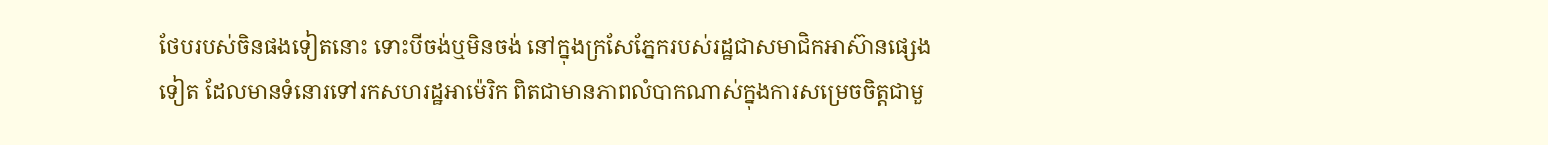ថែបរបស់ចិនផងទៀតនោះ ទោះបីចង់ឬមិនចង់ នៅក្នុងក្រសែភ្នែករបស់រដ្ឋជាសមាជិកអាស៊ានផ្សេងទៀត ដែលមានទំនោរទៅរកសហរដ្ឋអាម៉េរិក ពិតជាមានភាពលំបាកណាស់ក្នុងការសម្រេចចិត្តជាមួ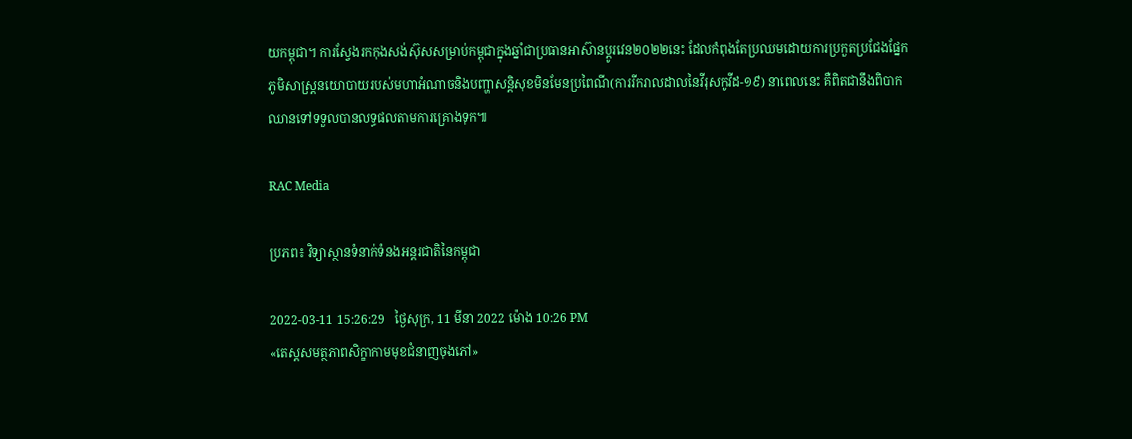យកម្ពុជា។ ការស្វែងរកកុងសង់ស៊ុសសម្រាប់កម្ពុជាក្នុងឆ្នាំជាប្រធានអាស៊ានប្តូរវេន២០២២នេះ ដែលកំពុងតែប្រឈមដោយការប្រកួតប្រជែងផ្នែកភូមិសាស្ត្រនយោបាយរបស់មហាអំណាចនិងបញ្ហាសន្តិសុខមិនមែនប្រពៃណី(ការរីករាលដាលនៃវីរុសកូវីដ-១៩) នាពេលនេះ គឺពិតជានឹងពិបាកឈានទៅទទួលបានលទ្ធផលតាមការគ្រោងទុក៕

RAC Media

ប្រភព៖ វិទ្យាស្ថានទំនាក់ទំនងអន្តរជាតិនៃកម្ពុជា

2022-03-11 15:26:29   ថ្ងៃសុក្រ, 11 មីនា 2022 ម៉ោង 10:26 PM
«តេស្តសមត្ថភាពសិក្ខាកាមមុខជំនាញចុងភៅ»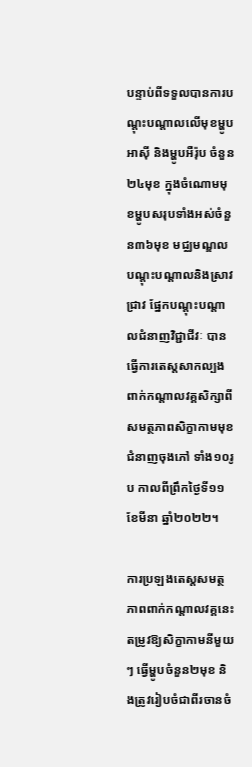បន្ទាប់ពីទទួលបានការបណ្តុះបណ្តាលលើមុខម្ហូបអាស៊ី និងម្ហូបអឺរ៉ុប ចំនួន ២៤មុខ ក្នុងចំណោមមុខម្ហូបសរុបទាំងអស់ចំនួន៣៦មុខ មជ្ឈមណ្ឌលបណ្ដុះបណ្ដាលនិងស្រាវជ្រាវ ផ្នែកបណ្ដុះបណ្ដាលជំនាញវិជ្ជាជីវៈ បានធ្វើការតេស្តសាកល្បងពាក់កណ្ដាលវគ្គសិក្សាពីសមត្ថភាពសិក្ខាកាមមុខជំនាញចុងភៅ ទាំង១០រូប កាលពីព្រឹកថ្ងៃទី១១ ខែមីនា ឆ្នាំ២០២២។

ការប្រឡងតេស្តសមត្ថភាពពាក់កណ្ដាលវគ្គនេះ តម្រូវឱ្យសិក្ខាកាមនីមួយៗ ធ្វើម្ហូបចំនួន២មុខ និងត្រូវរៀបចំជាពីរចានចំ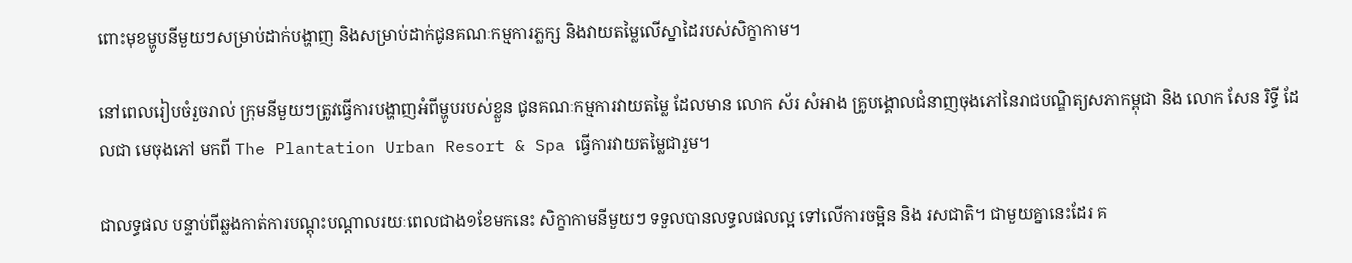ពោះមុខម្ហូបនីមួយៗសម្រាប់ដាក់បង្ហាញ និងសម្រាប់ដាក់ជូនគណៈកម្មការភ្លក្ស និងវាយតម្លៃលើស្នាដៃរបស់សិក្ខាកាម។

នៅពេលរៀបចំរួចរាល់ ក្រុមនីមួយៗត្រូវធ្វើការបង្ហាញអំពីម្ហូបរបស់ខ្លួន ជូនគណៈកម្មការវាយតម្លៃ ដែលមាន លោក ស័រ សំអាង គ្រូបង្គោលជំនាញចុងភៅនៃរាជបណ្ឌិត្យសភាកម្ពុជា និង លោក សែន រិទ្ធី ដែលជា មេចុងភៅ មកពី The Plantation Urban Resort & Spa ធ្វើការវាយតម្លៃជារួម។

ជាលទ្ធផល បន្ទាប់ពីឆ្លងកាត់ការបណ្តុះបណ្តាលរយៈពេលជាង១ខែមកនេះ សិក្ខាកាមនីមួយៗ ទទួលបានលទ្ធលផលល្អ ទៅលើការចម្អិន និង រសជាតិ។ ជាមួយគ្នានេះដែរ គ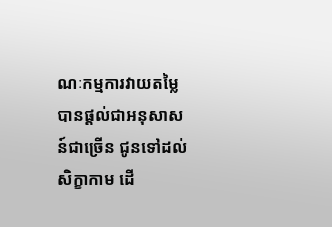ណៈកម្មការវាយតម្លៃ បានផ្តល់ជាអនុសាសន៍ជាច្រើន ជូនទៅដល់សិក្ខាកាម ដើ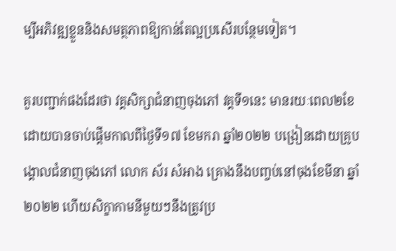ម្បីអភិវឌ្ឍខ្លួននិងសមត្ថភាពឱ្យកាន់តែល្អប្រសើរបន្ថែមទៀត។

គួរបញ្ជាក់ផងដែរថា វគ្គសិក្សាជំនាញចុងភៅ វគ្គទី១នេះ មានរយៈពេល២ខែ ដោយបានចាប់ផ្ដើមកាលពីថ្ងៃទី១៧ ខែមករា ឆ្នាំ២០២២ បង្រៀនដោយគ្រូបង្គោលជំនាញចុងភៅ លោក ស័រ សំអាង គ្រោងនឹងបញ្ចប់នៅចុងខែមីនា ឆ្នាំ២០២២ ហើយសិក្ខាកាមនីមួយៗនឹងត្រូវប្រ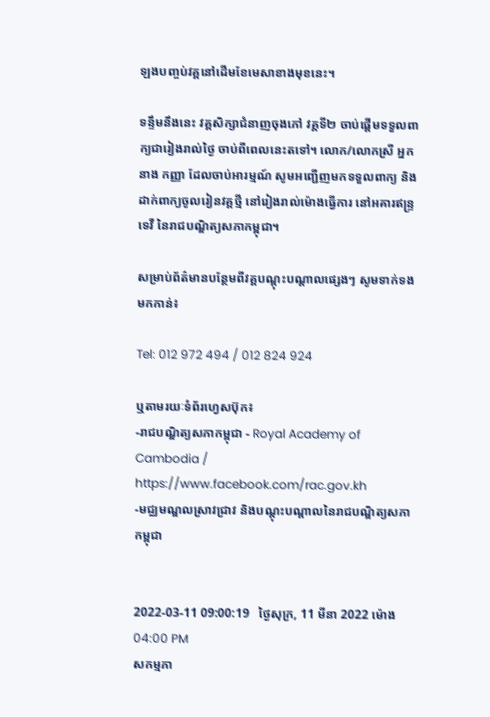ឡងបញ្ចប់វគ្គនៅដើមខែមេសាខាងមុខនេះ។

ទន្ទឹមនឹងនេះ វគ្គសិក្សាជំនាញចុងភៅ វគ្គទី២ ចាប់ផ្តើមទទួលពាក្យជារៀងរាល់ថ្ងៃ ចាប់ពីពេលនេះតទៅ។ លោក/លោកស្រី អ្នកនាង កញ្ញា ដែលចាប់អារម្មណ៍ សូមអញ្ជើញមកទទួលពាក្យ និងដាក់ពាក្យចូលរៀនវគ្គថ្មី នៅរៀងរាល់ម៉ោងធ្វើការ នៅអគារឥន្ទ្រទេវី នៃរាជបណ្ឌិត្យសភាកម្ពុជា។

សម្រាប់ព័ត៌មានបន្ថែមពីវគ្គបណ្ដុះបណ្ដាលផ្សេងៗ សូមទាក់ទងមកកាន់៖

Tel: 012 972 494 / 012 824 924

ឬតាមរយៈទំព័រហ្វេសប៊ុក៖
-រាជបណ្ឌិត្យសភាកម្ពុជា - Royal Academy of Cambodia / https://www.facebook.com/rac.gov.kh
-មជ្ឈមណ្ឌលស្រាវជ្រាវ និងបណ្តុះបណ្តាលនៃរាជបណ្ឌិត្យសភាកម្ពុជា


2022-03-11 09:00:19   ថ្ងៃសុក្រ, 11 មីនា 2022 ម៉ោង 04:00 PM
សកម្មភា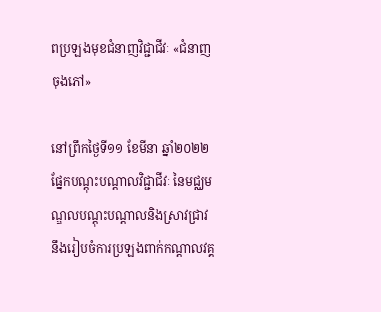ពប្រឡងមុខជំនាញវិជ្ជាជីវៈ «ជំនាញចុងភៅ»

នៅព្រឹកថ្ងៃទី១១ ខែមីនា ឆ្នាំ២០២២ ផ្នែកបណ្តុះបណ្តាលវិជ្ជាជីវៈ នៃមជ្ឈមណ្ឌលបណ្តុះបណ្តាលនិងស្រាវជ្រាវ នឹងរៀបចំការប្រឡងពាក់កណ្តាលវគ្គ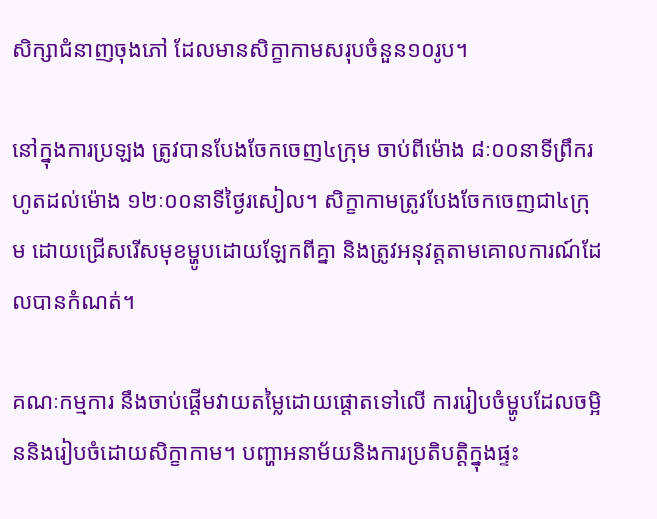សិក្សាជំនាញចុងភៅ ដែលមានសិក្ខាកាមសរុបចំនួន១០រូប។

នៅក្នុងការប្រឡង ត្រូវបានបែងចែកចេញ៤ក្រុម ចាប់ពីម៉ោង ៨ៈ០០នាទីព្រឹករហូតដល់ម៉ោង ១២ៈ០០នាទីថ្ងៃរសៀល។ សិក្ខាកាមត្រូវបែងចែកចេញជា៤ក្រុម ដោយជ្រើសរើសមុខម្ហូបដោយឡែកពីគ្នា និងត្រូវអនុវត្តតាមគោលការណ៍ដែលបានកំណត់។

គណៈកម្មការ នឹងចាប់ផ្ដើមវាយតម្លៃដោយផ្តោតទៅលើ ការរៀបចំម្ហូបដែលចម្អិននិងរៀបចំដោយសិក្ខាកាម។ បញ្ហាអនាម័យនិងការប្រតិបត្តិក្នុងផ្ទះ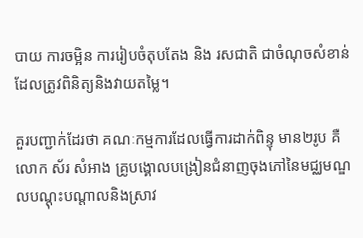បាយ ការចម្អិន ការរៀបចំតុបតែង និង រសជាតិ ជាចំណុចសំខាន់ដែលត្រូវពិនិត្យនិងវាយតម្លៃ។

គួរបញ្ជាក់ដែរថា គណៈកម្មការដែលធ្វើការដាក់ពិន្ទុ មាន២រូប គឺលោក ស័រ សំអាង គ្រូបង្គោលបង្រៀនជំនាញចុងភៅនៃមជ្ឈមណ្ឌលបណ្តុះបណ្តាលនិងស្រាវ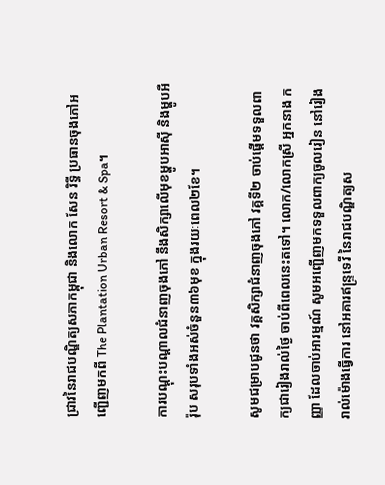ជ្រាវនៃរាជបណ្ឌិត្យសភាកម្ពុជា និងលោក សែន រិទ្ធី ប្រធានចុងភៅអញ្ជើញមកពី The Plantation Urban Resort & Spa។

ការបណ្តុះបណ្តាលជំនាញចុងភៅ នឹងសិក្សាលើមុខម្ហូបអាស៊ី និងម្ហូបអឺរ៉ុប សរុបទាំងអស់ចំនួន៣៦មុខ ក្នុងរយៈពេល២ខែ។

សូមជម្រាបជូនថា វគ្គសិក្សាជំនាញចុងភៅ វគ្គទី២ ចាប់ផ្តើមទទួលពាក្យជារៀងរាល់ថ្ងៃ ចាប់ពីពេលនេះតទៅ។ លោក/លោកស្រី អ្នកនាង កញ្ញា ដែលចាប់អារម្មណ៍ សូមអញ្ជើញមកទទួលពាក្យចូលរៀន នៅរៀងរាល់ម៉ោងធ្វើការ នៅអគារឥន្ទ្រទេវី នៃរាជបណ្ឌិត្យស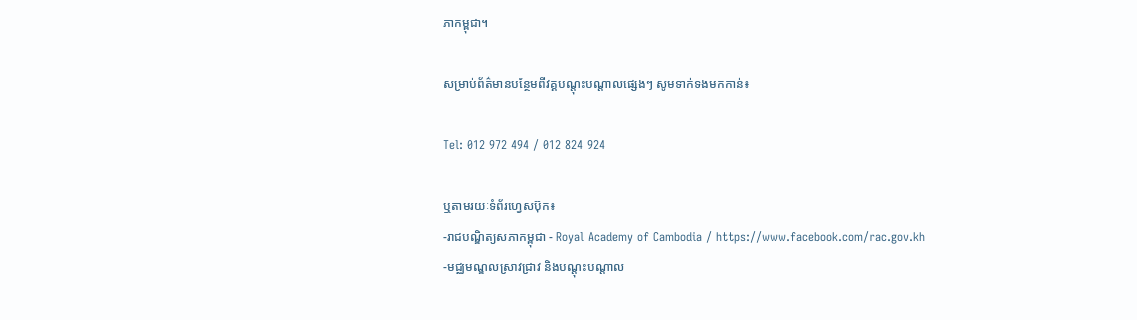ភាកម្ពុជា។

សម្រាប់ព័ត៌មានបន្ថែមពីវគ្គបណ្ដុះបណ្ដាលផ្សេងៗ សូមទាក់ទងមកកាន់៖

Tel: 012 972 494 / 012 824 924

ឬតាមរយៈទំព័រហ្វេសប៊ុក៖
-រាជបណ្ឌិត្យសភាកម្ពុជា - Royal Academy of Cambodia / https://www.facebook.com/rac.gov.kh
-មជ្ឈមណ្ឌលស្រាវជ្រាវ និងបណ្តុះបណ្តាល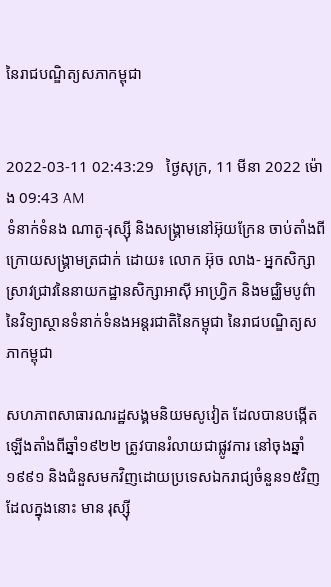នៃរាជបណ្ឌិត្យសភាកម្ពុជា


2022-03-11 02:43:29   ថ្ងៃសុក្រ, 11 មីនា 2022 ម៉ោង 09:43 AM
ទំនាក់ទំនង ណាតូ-រុស្ស៊ី និងសង្គ្រាមនៅអ៊ុយក្រែន ចាប់តាំងពីក្រោយសង្គ្រាមត្រជាក់ ដោយ៖ លោក អ៊ុច លាង- អ្នកសិក្សាស្រាវជ្រាវនៃនាយកដ្ឋានសិក្សាអាស៊ី អាហ្វ្រិក និងមជ្ឈិមបូព៌ា នៃវិទ្យាស្ថានទំនាក់ទំនងអន្តរជាតិនៃកម្ពុជា នៃរាជបណ្ឌិត្យសភាកម្ពុជា

សហភាពសាធារណរដ្ឋសង្គមនិយមសូវៀត ដែលបានបង្កើតឡើងតាំងពីឆ្នាំ១៩២២ ត្រូវបានរំលាយជាផ្លូវការ នៅចុងឆ្នាំ១៩៩១ និងជំនួសមកវិញដោយប្រទេសឯករាជ្យចំនួន១៥វិញ ដែលក្នុងនោះ មាន រុស្ស៊ី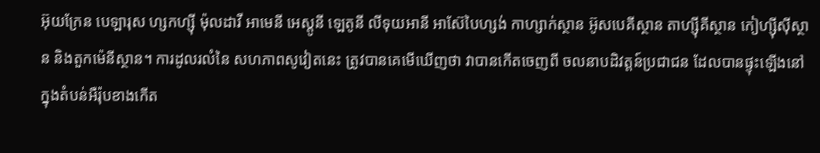អ៊ុយក្រែន បេឡារុស ហ្សកហ្ស៊ី ម៉ុលដាវី អាមេនី អេស្តូនី ឡេតូនី លីទុយអានី អាស៊ែបៃហ្សង់ កាហ្សាក់ស្ថាន អ៊ូសបេគីស្ថាន តាហ្ស៊ីគីស្ថាន កៀហ្ស៊ីស៊ីស្ថាន និងតួកម៉េនីស្ថាន។ ការដូលរលំនៃ សហភាពសូវៀតនេះ ត្រូវបានគេមើឃើញថា វាបានកើតចេញពី ចលនាបដិវត្តន៍ប្រជាជន ដែលបានផ្ទុះឡើងនៅក្នុងតំបន់អឺរ៉ុបខាងកើត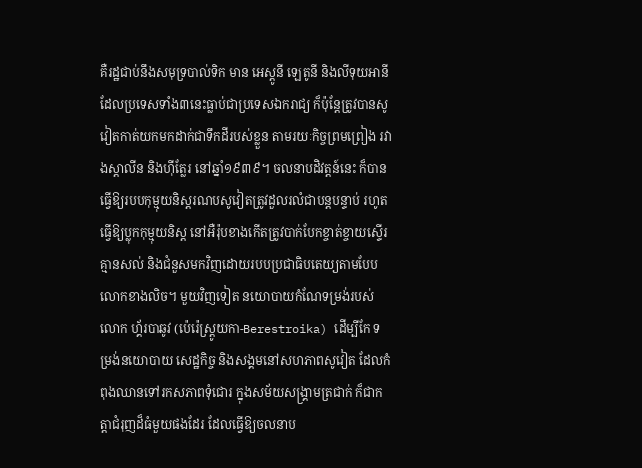គឺរដ្ឋជាប់នឹងសមុទ្របាល់ទិក មាន អេស្តូនី ឡេតូនី និងលីទុយអានី ដែលប្រទេសទាំង៣នេះធ្លាប់ជាប្រទេសឯករាជ្យ ក៏ប៉ុន្តែត្រូវបានសូវៀតកាត់យកមកដាក់ជាទឹកដីរបស់ខ្លួន តាមរយៈកិច្ចព្រមព្រៀង រវាងស្តាលីន និងហ៊ីត្លែរ នៅឆ្នាំ១៩៣៩។ ចលនាបដិវត្តន៍នេះ ក៏បានធ្វើឱ្យរបបកុម្មុយនិស្តរណបសូវៀតត្រូវដួលរលំជាបន្តបន្ទាប់ រហូតធ្វើឱ្យប្លុកកុម្មុយនិស្ត នៅអឺរ៉ុបខាងកើតត្រូវបាក់បែកខ្ចាត់ខ្ចាយស្ទើរគ្មានសល់ និងជំនួសមកវិញដោយរបបប្រជាធិបតេយ្យតាមបែបលោកខាងលិច។ មួយវិញទៀត នយោបាយកំណែទម្រង់របស់ លោក ហ្គ័របាឆូវ (ប៉េរ៉េស្ត្រូយកា-Berestroika) ដើម្បីកែ ទម្រង់នយោបាយ សេដ្ឋកិច្ច និងសង្គមនៅសហភាពសូវៀត ដែលកំពុងឈានទៅរកសភាពទុំជោរ ក្នុងសម័យសង្គ្រាមត្រជាក់ ក៏ជាកត្តាជំរុញដ៏ធំមួយផងដែរ ដែលធ្វើឱ្យចលនាប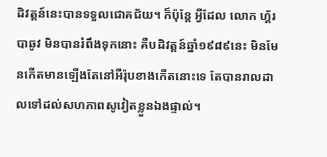ដិវត្តន៍នេះបានទទួលជោគជ័យ។ ក៏ប៉ុន្តែ អ្វីដែល លោក ហ្គ័របាឆូវ មិនបានរំពឹងទុកនោះ គឺបដិវត្តន៍ឆ្នាំ១៩៨៩នេះ មិនមែនកើតមានឡើងតែនៅអឺរ៉ុបខាងកើតនោះទេ តែបានរាលដាលទៅដល់សហភាពសូវៀតខ្លួនឯងផ្ទាល់។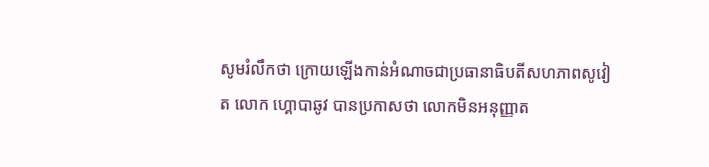សូមរំលឹកថា ក្រោយឡើងកាន់អំណាចជាប្រធានាធិបតីសហភាពសូវៀត លោក ហ្គោបាឆូវ បានប្រកាសថា លោកមិនអនុញ្ញាត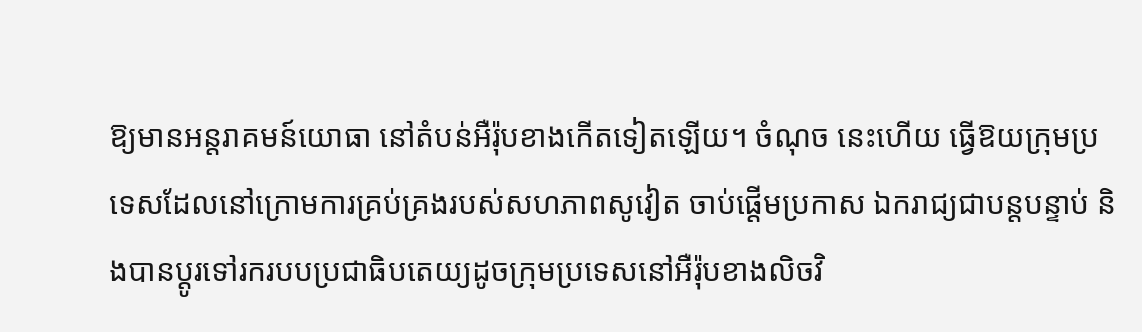ឱ្យមានអន្តរាគមន៍យោធា នៅតំបន់អឺរ៉ុបខាងកើតទៀតឡើយ។ ចំណុច នេះហើយ ធ្វើឱយក្រុមប្រទេសដែលនៅក្រោមការគ្រប់គ្រងរបស់សហភាពសូវៀត ចាប់ផ្ដើមប្រកាស ឯករាជ្យជាបន្តបន្ទាប់ និងបានប្ដូរទៅរករបបប្រជាធិបតេយ្យដូចក្រុមប្រទេសនៅអឺរ៉ុបខាងលិចវិ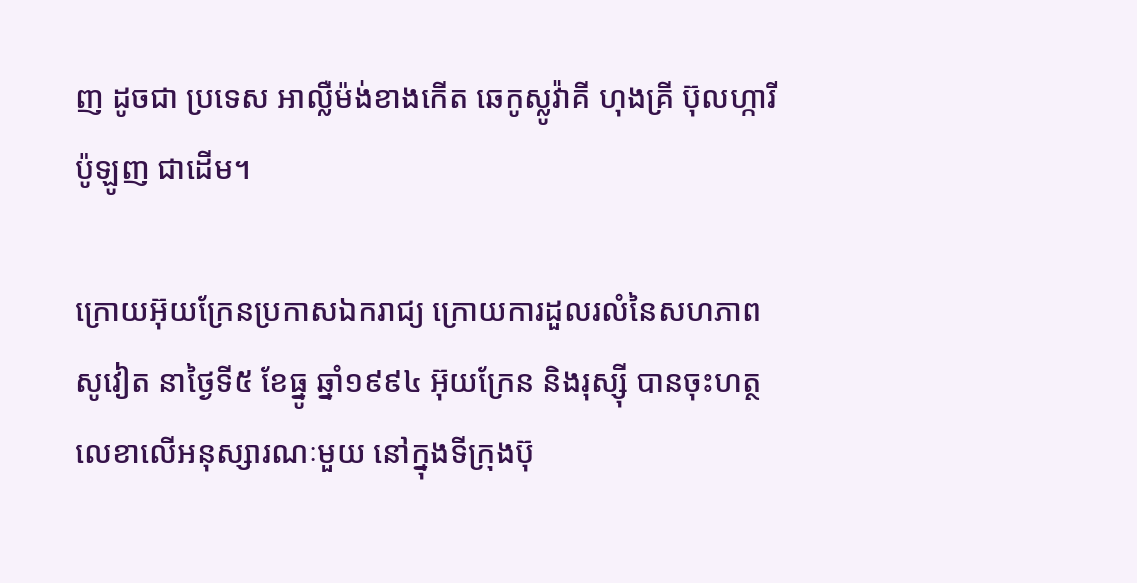ញ ដូចជា ប្រទេស អាល្លឺម៉ង់ខាងកើត ឆេកូស្លូវ៉ាគី ហុងគ្រី ប៊ុលហ្ការី ប៉ូឡូញ ជាដើម។

ក្រោយអ៊ុយក្រែនប្រកាសឯករាជ្យ ក្រោយការដួលរលំនៃសហភាពសូវៀត នាថ្ងៃទី៥ ខែធ្នូ ឆ្នាំ១៩៩៤ អ៊ុយក្រែន និងរុស្ស៊ី បានចុះហត្ថលេខាលើអនុស្សារណៈមួយ នៅក្នុងទីក្រុងប៊ុ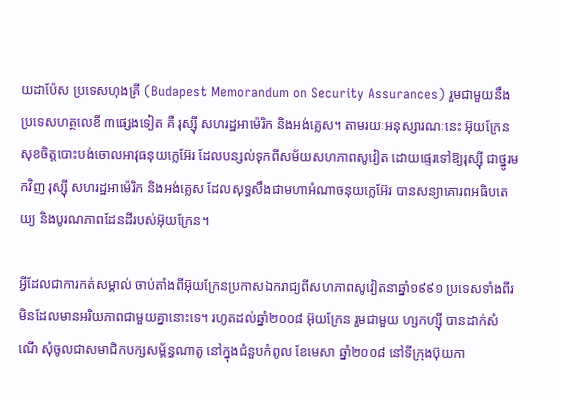យដាប៉ែស ប្រទេសហុងគ្រី (Budapest Memorandum on Security Assurances) រួមជាមួយនឹងប្រទេសហត្ថលេខី ៣ផ្សេងទៀត គឺ រុស្ស៊ី សហរដ្ឋអាម៉េរិក និងអង់គ្លេស។ តាមរយៈអនុស្សារណៈនេះ អ៊ុយក្រែនសុខចិត្តបោះបង់ចោលអាវុធនុយក្លេអ៊ែរ ដែលបន្សល់ទុកពីសម័យសហភាពសូវៀត ដោយផ្ទេរទៅឱ្យរុស្ស៊ី ជាថ្នូរមកវិញ រុស្ស៊ី សហរដ្ឋអាម៉េរិក និងអង់គ្លេស ដែលសុទ្ធសឹងជាមហាអំណាចនុយក្លេអ៊ែរ បានសន្យាគោរពអធិបតេយ្យ និងបូរណភាពដែនដីរបស់អ៊ុយក្រែន។

អ្វីដែលជាការកត់សម្គាល់ ចាប់តាំងពីអ៊ុយក្រែនប្រកាសឯករាជ្យពីសហភាពសូវៀតនាឆ្នាំ១៩៩១ ប្រទេសទាំងពីរមិនដែលមានអរិយភាពជាមួយគ្នានោះទេ។ រហូតដល់ឆ្នាំ២០០៨ អ៊ុយក្រែន រួមជាមួយ ហ្សកហ្ស៊ី បានដាក់សំណើ សុំចូលជាសមាជិកបក្សសម្ព័ន្ធណាតូ នៅក្នុងជំនួបកំពូល ខែមេសា ឆ្នាំ២០០៨ នៅទីក្រុងប៊ុយកា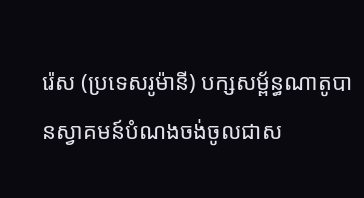រ៉េស (ប្រទេសរូម៉ានី) បក្សសម្ព័ន្ធណាតូបានស្វាគមន៍បំណងចង់ចូលជាស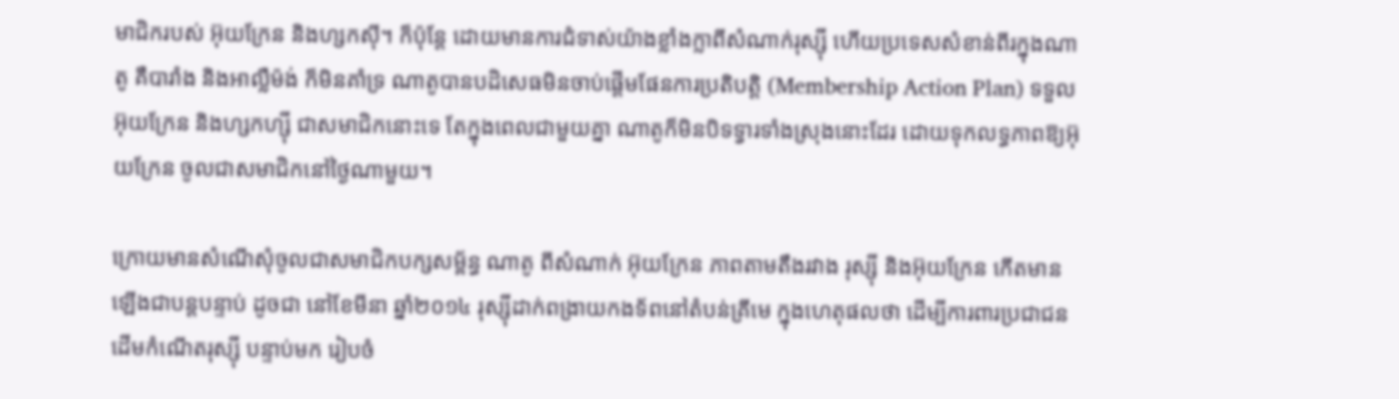មាជិករបស់ អ៊ុយក្រែន និងហ្សកស៊ី។ ក៏ប៉ុន្តែ ដោយមានការជំទាស់យ៉ាងខ្លាំងក្លាពីសំណាក់រុស្ស៊ី ហើយប្រទេសសំខាន់ពីរក្នុងណាតូ គឺបារាំង និងអាល្លឺម៉ង់ ក៏មិនគាំទ្រ ណាតូបានបដិសេធមិនចាប់ផ្តើមផែនការប្រតិបត្តិ (Membership Action Plan) ទទួលអ៊ុយក្រែន និងហ្សកហ្ស៊ី ជាសមាជិកនោះទេ តែក្នុងពេលជាមួយគ្នា ណាតូក៏មិនបិទទ្វារទាំងស្រុងនោះដែរ ដោយទុកលទ្ធភាពឱ្យអ៊ុយក្រែន ចូលជាសមាជិកនៅថ្ងៃណាមួយ។

ក្រោយមានសំណើសុំចូលជាសមាជិកបក្សសម្ព័ន្ធ ណាតូ ពីសំណាក់ អ៊ុយក្រែន ភាពតាមតឹងរវាង រុស្ស៊ី និងអ៊ុយក្រែន កើតមានឡើងជាបន្តបន្ទាប់ ដូចជា នៅខែមីនា ឆ្នាំ២០១៤ រុស្ស៊ីដាក់ពង្រាយកងទ័ពនៅតំបន់គ្រីមេ ក្នុងហេតុផលថា ដើម្បីការពារប្រជាជនដើមកំណើតរុស្ស៊ី បន្ទាប់មក រៀបចំ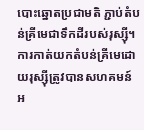បោះឆ្នោតប្រជាមតិ ភ្ជាប់តំបន់គ្រីមេជាទឹកដីរបស់រុស្ស៊ី។ ការកាត់យកតំបន់គ្រីមេដោយរុស្ស៊ីត្រូវបានសហគមន៍អ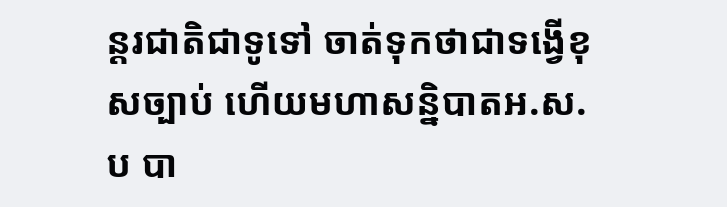ន្តរជាតិជាទូទៅ ចាត់ទុកថាជាទង្វើខុសច្បាប់ ហើយមហាសន្និបាតអ.ស.ប បា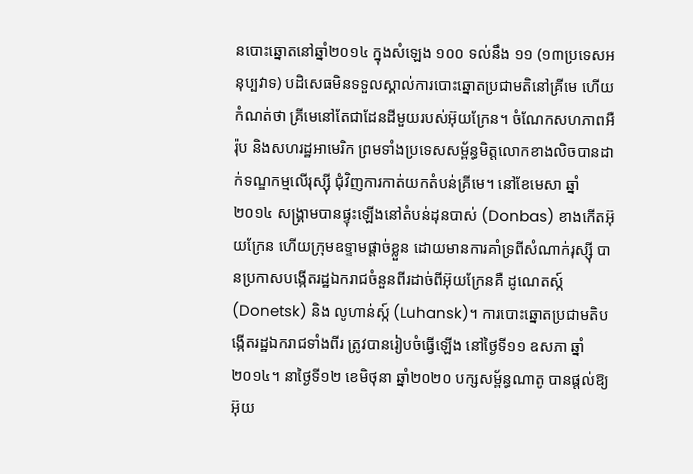នបោះឆ្នោតនៅឆ្នាំ២០១៤ ក្នុងសំឡេង ១០០ ទល់នឹង ១១ (១៣ប្រទេសអនុប្បវាទ) បដិសេធមិនទទួលស្គាល់ការបោះឆ្នោតប្រជាមតិនៅគ្រីមេ ហើយកំណត់ថា គ្រីមេនៅតែជាដែនដីមួយរបស់អ៊ុយក្រែន។ ចំណែកសហភាពអឺរ៉ុប និងសហរដ្ឋអាមេរិក ព្រមទាំងប្រទេសសម្ព័ន្ធមិត្តលោកខាងលិចបានដាក់ទណ្ឌកម្មលើរុស្ស៊ី ជុំវិញការកាត់យកតំបន់គ្រីមេ។ នៅខែមេសា ឆ្នាំ២០១៤ សង្រ្គាមបានផ្ទុះឡើងនៅតំបន់ដុនបាស់ (Donbas) ខាងកើតអ៊ុយក្រែន ហើយក្រុមឧទ្ទាមផ្តាច់ខ្លួន ដោយមានការគាំទ្រពីសំណាក់រុស្ស៊ី បានប្រកាសបង្កើតរដ្ឋឯករាជចំនួនពីរដាច់ពីអ៊ុយក្រែនគឺ ដូណេតស្ក៍(Donetsk) និង លូហាន់ស្ក៍ (Luhansk)។ ការបោះឆ្នោតប្រជាមតិបង្កើតរដ្ឋឯករាជទាំងពីរ ត្រូវបានរៀបចំធ្វើឡើង នៅថ្ងៃទី១១ ឧសភា ឆ្នាំ២០១៤។ នាថ្ងៃទី១២ ខេមិថុនា ឆ្នាំ២០២០ បក្សសម្ព័ន្ធណាតូ បានផ្តល់ឱ្យអ៊ុយ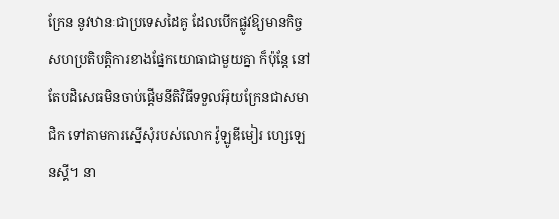ក្រែន នូវឋានៈជាប្រទេសដៃគូ ដែលបើកផ្លូវឱ្យមានកិច្ចសហប្រតិបត្តិការខាងផ្នែកយោធាជាមួយគ្នា ក៏ប៉ុន្តែ នៅតែបដិសេធមិនចាប់ផ្តើមនីតិវិធីទទួលអ៊ុយក្រែនជាសមាជិក ទៅតាមការស្នើសុំរបស់លោក វ៉ូឡូឌីមៀរ ហ្សេឡេនស្គី។ នា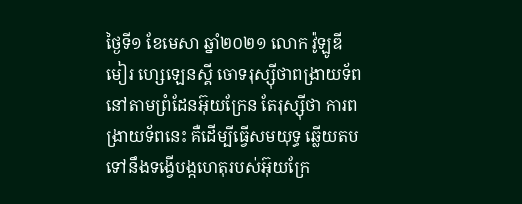ថ្ងៃទី១ ខែមេសា ឆ្នាំ២០២១ លោក វ៉ូឡូឌីមៀរ ហ្សេឡេនស្គី ចោទរុស្ស៊ីថាពង្រាយទ័ពនៅតាមព្រំដែនអ៊ុយក្រែន តែរុស្ស៊ីថា ការពង្រាយទ័ពនេះ គឺដើម្បីធ្វើសមយុទ្ធ ឆ្លើយតបទៅនឹងទង្វើបង្កហេតុរបស់អ៊ុយក្រែ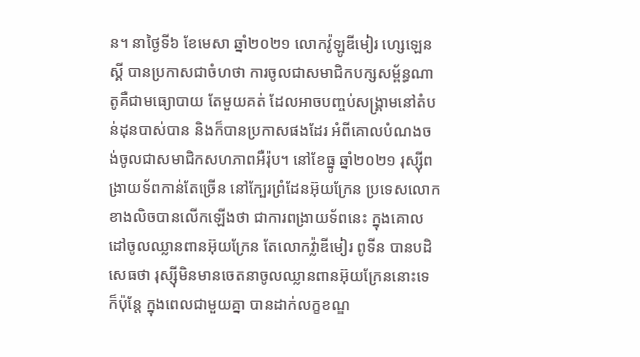ន។ នាថ្ងៃទី៦ ខែមេសា ឆ្នាំ២០២១ លោកវ៉ូឡូឌីមៀរ ហ្សេឡេនស្គី បានប្រកាសជាចំហថា ការចូលជាសមាជិកបក្សសម្ព័ន្ធណាតូគឺជាមធ្យោបាយ តែមួយគត់ ដែលអាចបញ្ចប់សង្រ្គាមនៅតំបន់ដុនបាស់បាន និងក៏បានប្រកាសផងដែរ អំពីគោលបំណងចង់ចូលជាសមាជិកសហភាពអឺរ៉ុប។ នៅខែធ្នូ ឆ្នាំ២០២១ រុស្ស៊ីពង្រាយទ័ពកាន់តែច្រើន នៅក្បែរព្រំដែនអ៊ុយក្រែន ប្រទេសលោកខាងលិចបានលើកឡើងថា ជាការពង្រាយទ័ពនេះ ក្នុងគោលដៅចូលឈ្លានពានអ៊ុយក្រែន តែលោកវ៉្លាឌីមៀរ ពូទីន បានបដិសេធថា រុស្ស៊ីមិនមានចេតនាចូលឈ្លានពានអ៊ុយក្រែននោះទេ ក៏ប៉ុន្តែ ក្នុងពេលជាមួយគ្នា បានដាក់លក្ខខណ្ឌ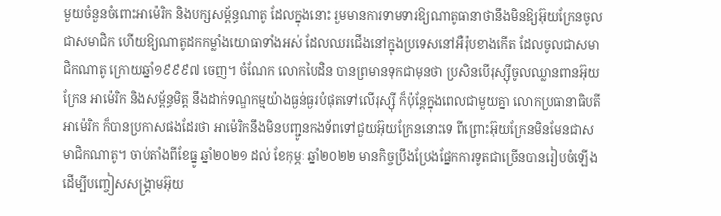មួយចំនួនចំពោះអាម៉េរិក និងបក្សសម្ព័ន្ធណាតូ ដែលក្នុងនោះ រួមមានការទាមទារឱ្យណាតូធានាថានឹងមិនឱ្យអ៊ុយក្រែនចូលជាសមាជិក ហើយឱ្យណាតូដកកម្លាំងយោធាទាំងអស់ ដែលឈរជើងនៅក្នុងប្រទេសនៅអឺរ៉ុបខាងកើត ដែលចូលជាសមាជិកណាតូ ក្រោយឆ្នាំ១៩៩៩៧ ចេញ។ ចំណែក លោកបៃដិន បានព្រមានទុកជាមុនថា ប្រសិនបើរុស្ស៊ីចូលឈ្លានពានអ៊ុយក្រែន អាម៉េរិក និងសម្ព័ន្ធមិត្ត នឹងដាក់ទណ្ឌកម្មយ៉ាងធ្ងន់ធ្ងរបំផុតទៅលើរុស្ស៊ី ក៏ប៉ុន្តែក្នុងពេលជាមួយគ្នា លោកប្រធានាធិបតីអាម៉េរិក ក៏បានប្រកាសផងដែរថា អាម៉េរិកនឹងមិនបញ្ជូនកងទ័ពទៅជួយអ៊ុយក្រែននោះទេ ពីព្រោះអ៊ុយក្រែនមិនមែនជាសមាជិកណាតូ។ ចាប់តាំងពីខែធ្នូ ឆ្នាំ២០២១ ដល់ ខែកុម្ភៈ ឆ្នាំ២០២២ មានកិច្ចប្រឹងប្រែងផ្នែកការទូតជាច្រើនបានរៀបចំឡើង ដើម្បីបញ្ចៀសសង្រ្គាមអ៊ុយ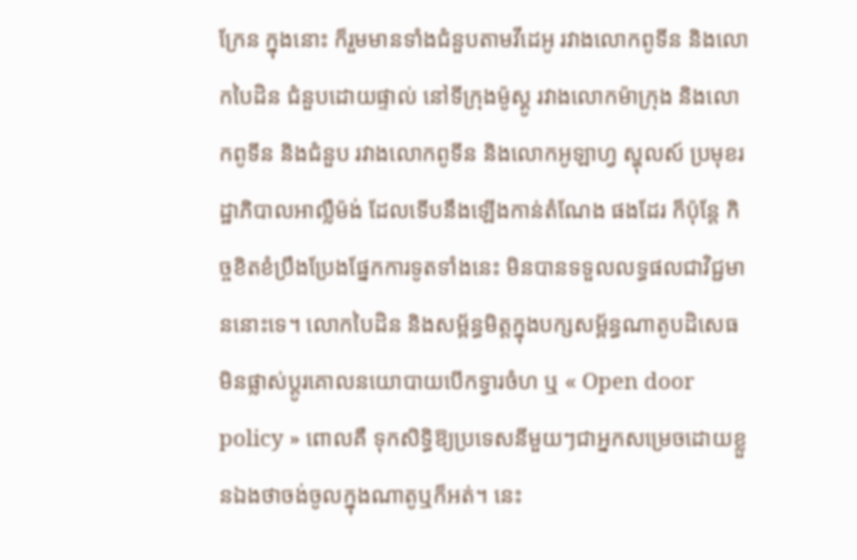ក្រែន ក្នុងនោះ ក៏រួមមានទាំងជំនួបតាមវីដេអូ រវាងលោកពូទីន និងលោកបៃដិន ជំនួបដោយផ្ទាល់ នៅទីក្រុងម៉ូស្គូ រវាងលោកម៉ាក្រុង និងលោកពូទីន និងជំនួប រវាងលោកពូទីន និងលោកអូឡាហ្វ ស្ហុលស៍ ប្រមុខរដ្ឋាភិបាលអាល្លឺម៉ង់ ដែលទើបនឹងឡើងកាន់តំណែង ផងដែរ ក៏ប៉ុន្តែ កិច្ចខិតខំប្រឹងប្រែងផ្នែកការទូតទាំងនេះ មិនបានទទួលលទ្ធផលជាវិជ្ជមាននោះទេ។ លោកបៃដិន និងសម្ព័ន្ធមិត្តក្នុងបក្សសម្ព័ន្ធណាតូបដិសេធមិនផ្លាស់ប្តូរគោលនយោបាយបើកទ្វារចំហ ឬ « Open door policy » ពោលគឺ ទុកសិទ្ធិឱ្យប្រទេសនីមួយៗជាអ្នកសម្រេចដោយខ្លួនឯងថាចង់ចូលក្នុងណាតូឬក៏អត់។ នេះ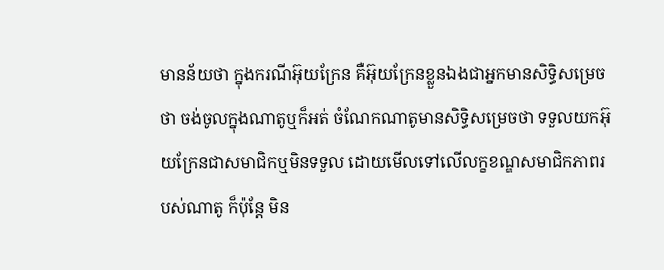មានន័យថា ក្នុងករណីអ៊ុយក្រែន គឺអ៊ុយក្រែនខ្លួនឯងជាអ្នកមានសិទ្ធិសម្រេចថា ចង់ចូលក្នុងណាតូឬក៏អត់ ចំណែកណាតូមានសិទ្ធិសម្រេចថា ទទួលយកអ៊ុយក្រែនជាសមាជិកឬមិនទទួល ដោយមើលទៅលើលក្ខខណ្ឌសមាជិកភាពរបស់ណាតូ ក៏ប៉ុន្តែ មិន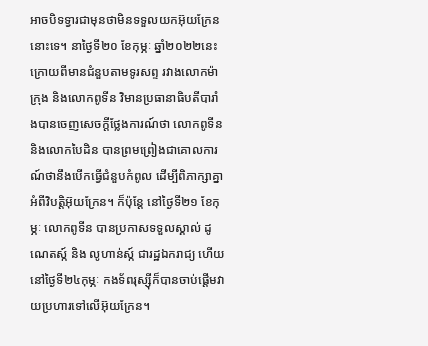អាចបិទទ្វារជាមុនថាមិនទទួលយកអ៊ុយក្រែននោះទេ។ នាថ្ងៃទី២០ ខែកុម្ភៈ ឆ្នាំ២០២២នេះ ក្រោយពីមានជំនួបតាមទូរសព្ទ រវាងលោកម៉ាក្រុង និងលោកពូទីន វិមានប្រធានាធិបតីបារាំងបានចេញសេចក្តីថ្លែងការណ៍ថា លោកពូទីន និងលោកបៃដិន បានព្រមព្រៀងជាគោលការណ៍ថានឹងបើកធ្វើជំនួបកំពូល ដើម្បីពិភាក្សាគ្នាអំពីវិបត្តិអ៊ុយក្រែន។ ក៏ប៉ុន្តែ នៅថ្ងៃទី២១ ខែកុម្ភៈ លោកពូទីន បានប្រកាសទទួលស្គាល់ ដូណេតស្ក៍ និង លូហាន់ស្ក៍ ជារដ្ឋឯករាជ្យ ហើយនៅថ្ងៃទី២៤កុម្ភៈ កងទ័ពរុស្ស៊ីក៏បានចាប់ផ្តើមវាយប្រហារទៅលើអ៊ុយក្រែន។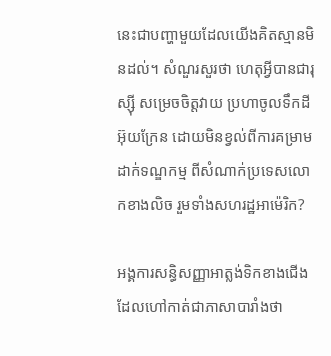នេះជាបញ្ហាមួយដែលយើងគិតស្មានមិនដល់។ សំណួរសួរថា ហេតុអ្វីបានជារុស្ស៊ី សម្រេចចិត្តវាយ ប្រហាចូលទឹកដីអ៊ុយក្រែន ដោយមិនខ្វល់ពីការគម្រាមដាក់ទណ្ឌកម្ម ពីសំណាក់ប្រទេសលោកខាងលិច រួមទាំងសហរដ្ឋអាម៉េរិក?

អង្គការសន្ធិសញ្ញាអាត្លង់ទិកខាងជើង ដែលហៅកាត់ជាភាសាបារាំងថា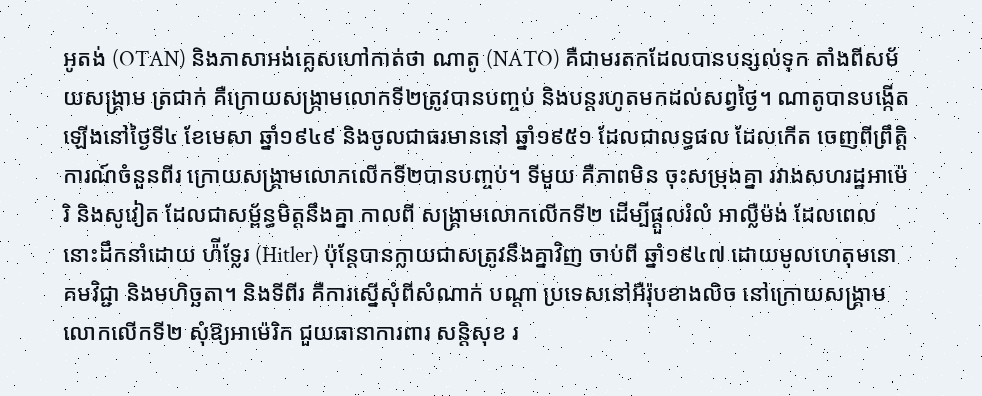អូតង់ (OTAN) និងភាសាអង់គ្លេសហៅកាត់ថា ណាតូ (NATO) គឺជាមរតកដែលបានបន្សល់ទុក តាំងពីសម័យសង្គ្រាម ត្រជាក់ គឺក្រោយសង្ក្រាមលោកទី២ត្រូវបានបញ្ចប់ និងបន្តរហូតមកដល់សព្វថ្ងៃ។ ណាតូបានបង្កើត ឡើងនៅថ្ងៃទី៤ ខែមេសា ឆ្នាំ១៩៤៩ និងចូលជាធរមាននៅ ឆ្នាំ១៩៥១ ដែលជាលទ្ធផល ដែលកើត ចេញពីព្រឹត្តិការណ៍ចំនួនពីរ ក្រោយសង្គ្រាមលោកលើកទី២បានបញ្ចប់។ ទីមួយ គឺភាពមិន ចុះសម្រុងគ្នា រវាងសហរដ្ឋអាម៉េរិ និងសូវៀត ដែលជាសម្ព័ន្ធមិត្តនឹងគ្នា កាលពី សង្គ្រាមលោកលើកទី២ ដើម្បីផ្តួលរំលំ អាល្លឺម៉ង់ ដែលពេលនោះដឹកនាំដោយ ហ៉ីទ្លែរ (Hitler) ប៉ុន្តែបានក្លាយជាសត្រូវនឹងគ្នាវិញ ចាប់ពី ឆ្នាំ១៩៤៧ ដោយមូលហេតុមនោគមវិជ្ជា និងមហិច្ឆតា។ និងទីពីរ គឺការស្នើសុំពីសំណាក់ បណ្តា ប្រទេសនៅអឺរ៉ុបខាងលិច នៅក្រោយសង្គ្រាមលោកលើកទី២ សុំឱ្យអាម៉េរិក ជួយធានាការពារ សន្តិសុខ រ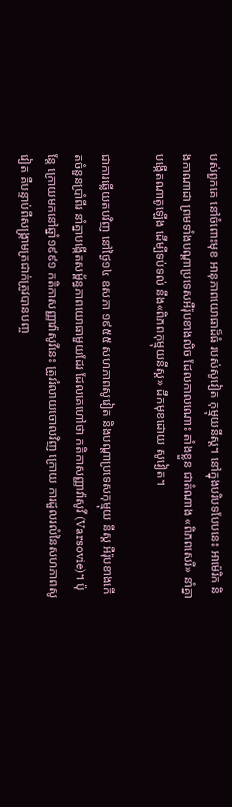បស់ពួកគេ នៅចំពោះមុខ អានុភាពយោធាដ៏ធំ របស់សូវៀត កុម្មុយនីស្ត។ នៅក្នុងបរិបទបែបនេះ អាម៉េរិក និងកាណាដា ព្រមទាំងបណ្តាប្រទេសអឺរ៉ុបខាងលិច ដែលកាលណោះ តាំងខ្លួន ជាតំណាង «ពិភពសេរី» នាំគ្នាបង្កើតណាតូឡើង ដើម្បីទប់ទល់ នឹង«ពិភពកុម្មុយនីស្ត» ដឹកមុខដោយ សូវៀត។

ជាការឆ្លើយតបវិញ នៅថ្ងៃ១៤ ឧសភា ១៩៥៥ សហភាពសូវៀត និងបណ្តាប្រទេសកុម្មុយ នីស្ត អឺរ៉ុបខាងកើតចំនួនប្រាំពីរ នាំគ្នាបង្កើតសម្ព័ន្ធភាពយោធាមួយដែរ ដែលគេហៅថា កតិកាសញ្ញាវ៉ាសូវី (Varsovie)។ ប៉ុន្តែ ក្រោយមកនៅឆ្នាំ១៩៩១ កតិកាសញ្ញាវ៉ាសូវីនេះ ត្រូវរំលាយចោលវិញ ក្រោយ ការដួលរលំនៃសហភាពសូវៀត គឺបន្ទាប់ពីសង្គ្រាមត្រជាក់ត្រូវបានបញ្ច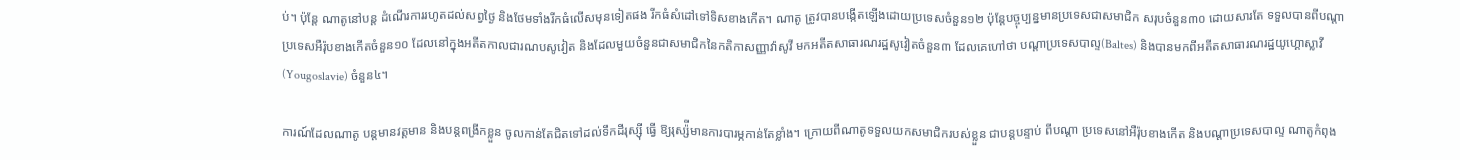ប់។ ប៉ុន្តែ ណាតូនៅបន្ត ដំណើរការរហូតដល់សព្វថ្ងៃ និងថែមទាំងរីកធំលើសមុនទៀតផង រីកធំសំដៅទៅទិសខាងកើត។ ណាតូ ត្រូវបានបង្កើតឡើងដោយប្រទេសចំនួន១២ ប៉ុន្តែបច្ចុប្បន្នមានប្រទេសជាសមាជិក សរុបចំនួន៣០ ដោយសារតែ ទទួលបានពីបណ្តាប្រទេសអឺរ៉ុបខាងកើតចំនួន១០ ដែលនៅក្នុងអតីតកាលជារណបសូវៀត និងដែលមួយចំនួនជាសមាជិកនៃកតិកាសញ្ញាវ៉ាសូវី មកអតីតសាធារណរដ្ឋសូវៀតចំនួន៣ ដែលគេហៅថា បណ្តាប្រទេសបាល្ទ(Baltes) និងបានមកពីអតីតសាធារណរដ្ឋយូហ្គោស្លាវី (Yougoslavie) ចំនួន៤។

ការណ៍ដែលណាតូ បន្តមានវត្តមាន និងបន្តពង្រីកខ្លួន ចូលកាន់តែជិតទៅដល់ទឹកដីរុស្ស៊ី ធ្វើ ឱ្យរុស្ស៉ីមានការបារម្ភកាន់តែខ្លាំង។ ក្រោយពីណាតូទទួលយកសមាជិករបស់ខ្លួន ជាបន្តបន្ទាប់ ពីបណ្តា ប្រទេសនៅអឺរ៉ុបខាងកើត និងបណ្តាប្រទេសបាល្ទ ណាតូកំពុង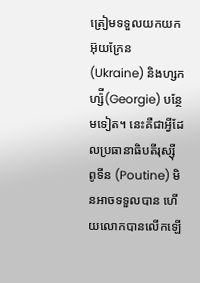ត្រៀមទទួលយកយក អ៊ុយក្រែន (Ukraine) និងហ្សកហ្ស៉ី(Georgie) បន្ថែមទៀត។ នេះគឺជាអ្វីដែលប្រធានាធិបតីរុស្ស៊ី ពូទីន (Poutine) មិនអាចទទួលបាន ហើយលោកបានលើកឡើ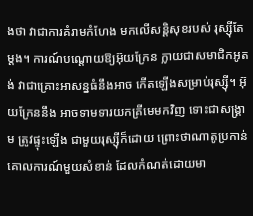ងថា វាជាការគំរាមកំហែង មកលើសន្តិសុខរបស់ រុស្ស៊ីតែម្តង។ ការណ៍បណ្តោយឱ្យអ៊ុយក្រែន ក្លាយជាសមាជិកអូតង់ វាជាគ្រោះអាសន្នធំនឹងអាច កើតឡើងសម្រាប់រុស្ស៊ី។ អ៊ុយក្រែននឹង អាចទាមទារយកគ្រីមេមកវិញ ទោះជាសង្គ្រាម ត្រូវផ្ទុះឡើង ជាមួយរុស្ស៊ីក៏ដោយ ព្រោះថាណាតូប្រកាន់គោលការណ៍មួយសំខាន់ ដែលកំណត់ដោយមា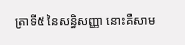ត្រាទី៥ នៃសន្ធិសញ្ញា នោះគឺសាម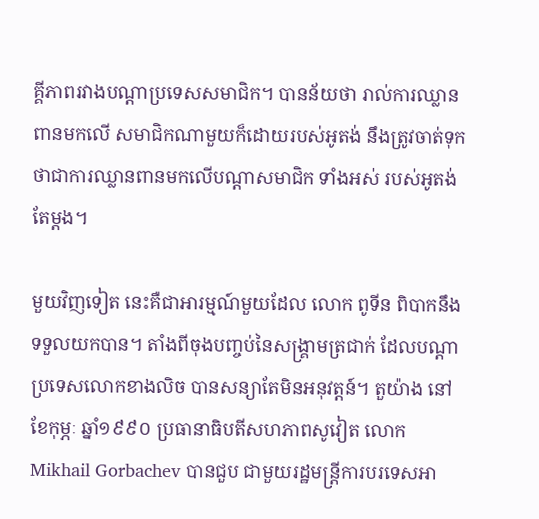គ្គីភាពរវាងបណ្តាប្រទេសសមាជិក។ បានន័យថា រាល់ការឈ្លានពានមកលើ សមាជិកណាមួយក៏ដោយរបស់អូតង់ នឹងត្រូវចាត់ទុកថាជាការឈ្លានពានមកលើបណ្តាសមាជិក ទាំងអស់ របស់អូតង់តែម្តង។

មួយវិញទៀត នេះគឺជាអារម្មណ៍មួយដែល លោក ពូទីន ពិបាកនឹងទទួលយកបាន។ តាំងពីចុងបញ្ចប់នៃសង្គ្រាមត្រជាក់ ដែលបណ្តាប្រទេសលោកខាងលិច បានសន្យាតែមិនអនុវត្តន៍។ តួយ៉ាង នៅខែកុម្ភៈ ឆ្នាំ១៩៩០ ប្រធានាធិបតីសហភាពសូវៀត លោក Mikhail Gorbachev បានជួប ជាមួយរដ្ឋមន្ត្រីការបរទេសអា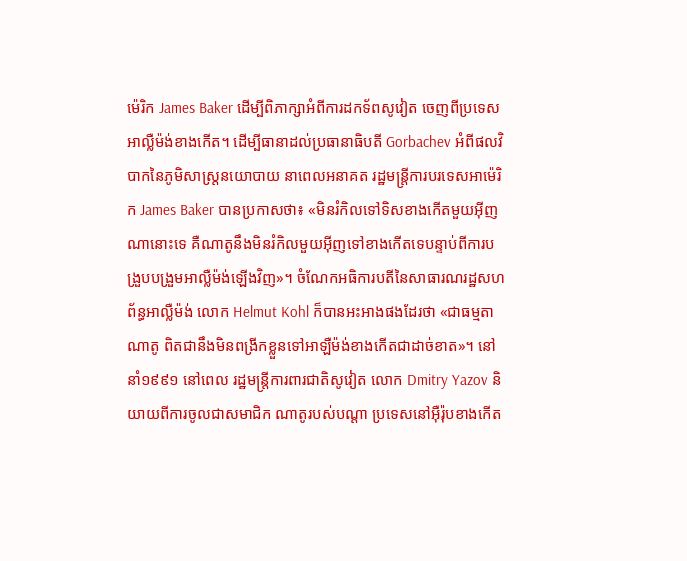ម៉េរិក James Baker ដើម្បីពិភាក្សាអំពីការដកទ័ពសូវៀត ចេញពីប្រទេស អាល្លឺម៉ង់ខាងកើត។ ដើម្បីធានាដល់ប្រធានាធិបតី Gorbachev អំពីផលវិបាកនៃភូមិសាស្ត្រនយោបាយ នាពេលអនាគត រដ្ឋមន្ត្រីការបរទេសអាម៉េរិក James Baker បានប្រកាសថា៖ «មិនរំកិលទៅទិសខាងកើតមួយអ៊ីញណានោះទេ គឺណាតូនឹងមិនរំកិលមួយអ៊ីញទៅខាងកើតទេបន្ទាប់ពីការបង្រួបបង្រួមអាល្លឺម៉ង់ឡើងវិញ»។ ចំណែកអធិការបតីនៃសាធារណរដ្ឋសហព័ន្ធអាល្លឺម៉ង់ លោក Helmut Kohl ក៏បានអះអាងផងដែរថា «ជាធម្មតា ណាតូ ពិតជានឹងមិនពង្រីកខ្លួនទៅអាឡឺម៉ង់ខាងកើតជាដាច់ខាត»។ នៅនាំ១៩៩១ នៅពេល រដ្ឋមន្ត្រីការពារជាតិសូវៀត លោក Dmitry Yazov និយាយពីការចូលជាសមាជិក ណាតូរបស់បណ្តា ប្រទេសនៅអ៊ឺរ៉ុបខាងកើត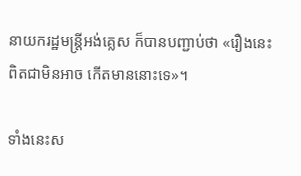នាយករដ្ឋមន្ត្រីអង់គ្លេស ក៏បានបញ្ជាប់ថា «រឿងនេះ ពិតជាមិនអាច កើតមាននោះទេ»។

ទាំងនេះស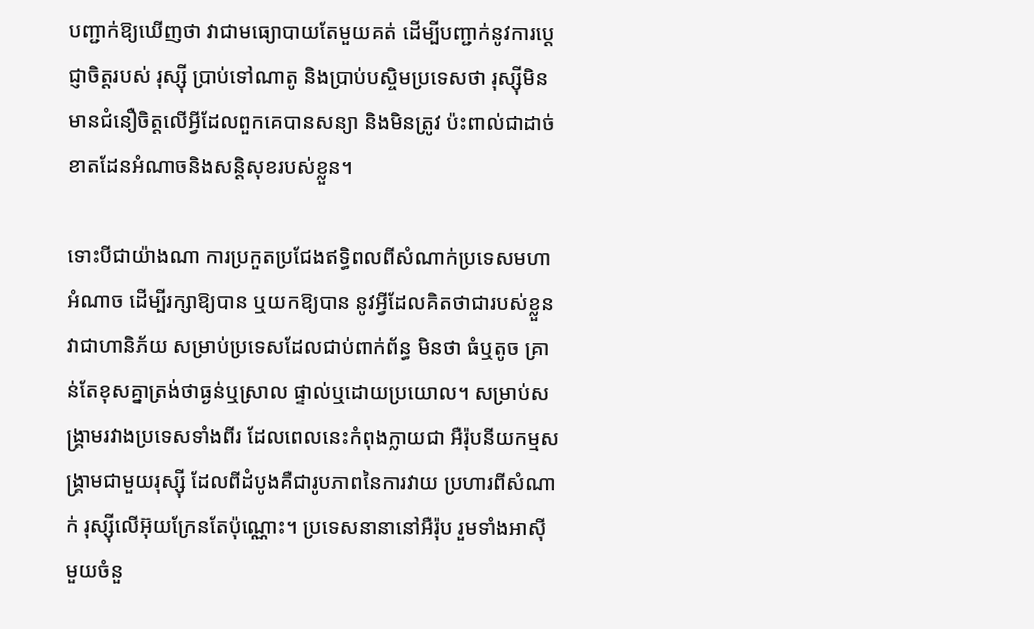បញ្ជាក់ឱ្យឃើញថា វាជាមធ្យោបាយតែមួយគត់ ដើម្បីបញ្ជាក់នូវការប្តេជ្ញាចិត្តរបស់ រុស្ស៊ី ប្រាប់ទៅណាតូ និងប្រាប់បស្ចិមប្រទេសថា រុស្ស៊ីមិនមានជំនឿចិត្តលើអ្វីដែលពួកគេបានសន្យា និងមិនត្រូវ ប៉ះពាល់ជាដាច់ខាតដែនអំណាចនិងសន្តិសុខរបស់ខ្លួន។

ទោះបីជាយ៉ាងណា ការប្រកួតប្រជែងឥទ្ធិពលពីសំណាក់ប្រទេសមហាអំណាច ដើម្បីរក្សាឱ្យបាន ឬយកឱ្យបាន នូវអ្វីដែលគិតថាជារបស់ខ្លួន វាជាហានិភ័យ សម្រាប់ប្រទេសដែលជាប់ពាក់ព័ន្ធ មិនថា ធំឬតូច គ្រាន់តែខុសគ្នាត្រង់ថាធ្ងន់ឬស្រាល ផ្ទាល់ឬដោយប្រយោល។ សម្រាប់សង្គ្រាមរវាងប្រទេសទាំងពីរ ដែលពេលនេះកំពុងក្លាយជា អឺរ៉ុបនីយកម្មសង្គ្រាមជាមួយរុស្ស៊ី ដែលពីដំបូងគឺជារូបភាពនៃការវាយ ប្រហារពីសំណាក់ រុស្ស៊ីលើអ៊ុយក្រែនតែប៉ុណ្ណោះ។ ប្រទេសនានានៅអឺរ៉ុប រួមទាំងអាស៊ីមួយចំនួ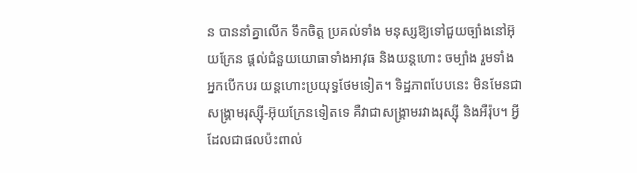ន បាននាំគ្នាលើក ទឹកចិត្ត ប្រគល់ទាំង មនុស្សឱ្យទៅជួយច្បាំងនៅអ៊ុយក្រែន ផ្តល់ជំនួយយោធាទាំងអាវុធ និងយន្តហោះ ចម្បាំង រួមទាំង អ្នកបើកបរ យន្តហោះប្រយុទ្ធថែមទៀត។ ទិដ្ឋភាពបែបនេះ មិនមែនជា សង្គ្រាមរុស្ស៊ី-អ៊ុយក្រែនទៀតទេ គឺវាជាសង្គ្រាមរវាងរុស្ស៊ី និងអឺរ៉ុប។ អ្វីដែលជាផលប៉ះពាល់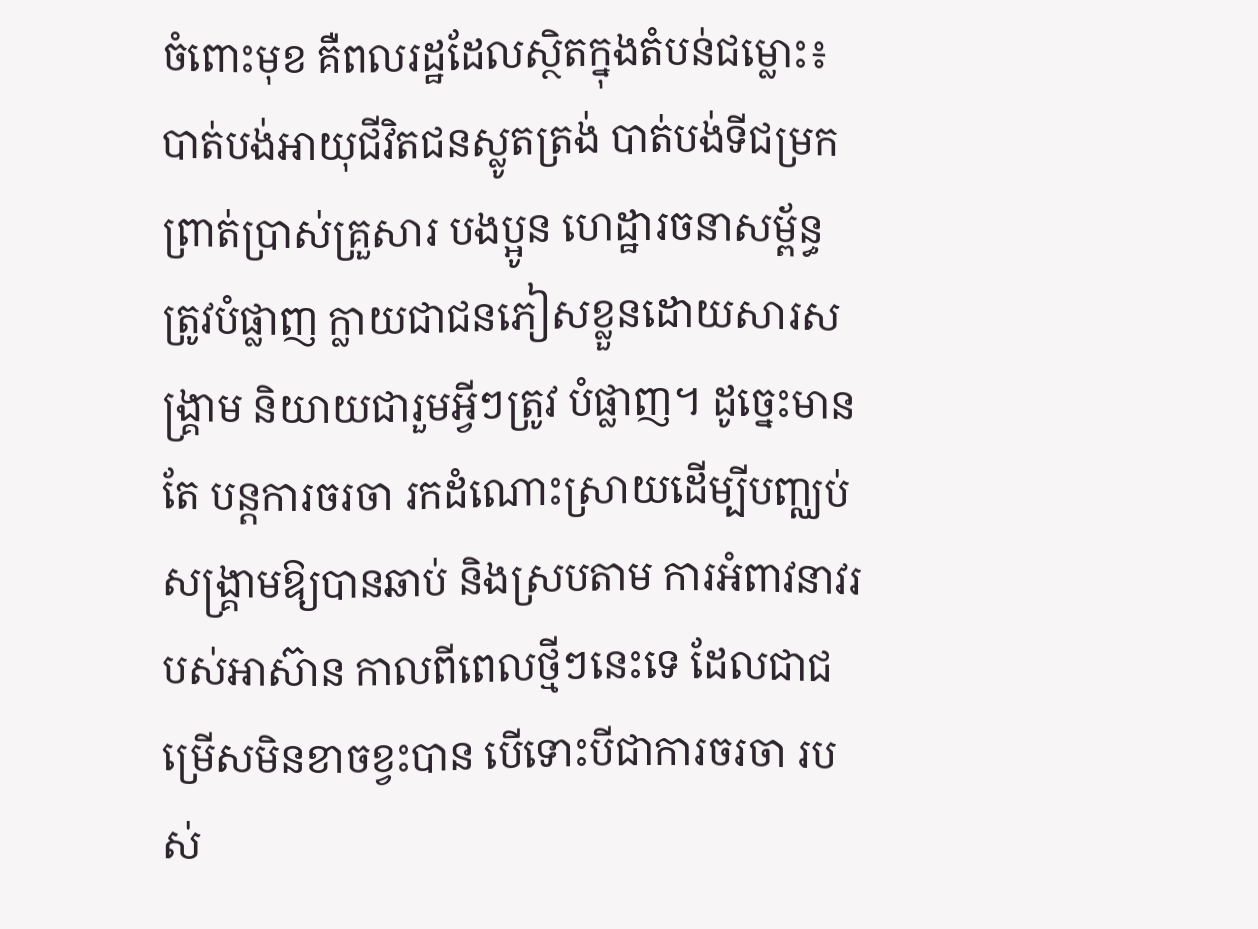ចំពោះមុខ គឺពលរដ្ឋដែលស្ថិតក្នុងតំបន់ជម្លោះ៖ បាត់បង់អាយុជីវិតជនស្លូតត្រង់ បាត់បង់ទីជម្រក ព្រាត់ប្រាស់គ្រួសារ បងប្អូន ហេដ្ឋារចនាសម្ព័ន្ធត្រូវបំផ្លាញ ក្លាយជាជនភៀសខ្លួនដោយសារសង្គ្រាម និយាយជារួមអ្វីៗត្រូវ បំផ្លាញ។ ដូច្នេះមានតែ បន្តការចរចា រកដំណោះស្រាយដើម្បីបញ្ឈប់សង្គ្រាមឱ្យបានឆាប់ និងស្របតាម ការអំពាវនាវរបស់អាស៊ាន កាលពីពេលថ្មីៗនេះទេ ដែលជាជម្រើសមិនខាចខ្វះបាន បើទោះបីជាការចរចា របស់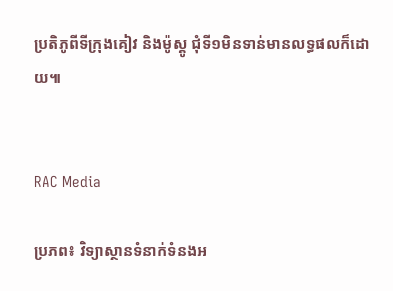ប្រតិភូពីទីក្រុងគៀវ និងម៉ូស្គូ ជុំទី១មិនទាន់មានលទ្ធផលក៏ដោយ៕


RAC Media

ប្រភព៖ វិទ្យាស្ថានទំនាក់ទំនងអ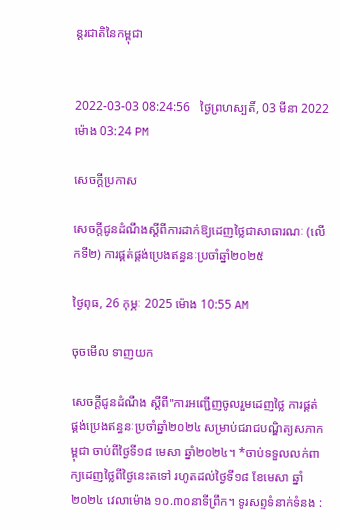ន្តរជាតិនៃកម្ពុជា


2022-03-03 08:24:56   ថ្ងៃព្រហស្បតិ៍, 03 មីនា 2022 ម៉ោង 03:24 PM

សេចក្តីប្រកាស

សេចក្តីជូនដំណឹងស្តីពីការដាក់ឱ្យដេញថ្លៃជាសាធារណៈ (លើកទី២) ការផ្គត់ផ្គង់ប្រេងឥន្ធនៈប្រចាំឆ្នាំ២០២៥

ថ្ងៃពុធ, 26 កុម្ភៈ 2025 ម៉ោង 10:55 AM

ចុចមើល ទាញយក

សេចក្ដីជូនដំណឹង ស្តីពី"ការអញ្ជើញចូលរួមដេញថ្លៃ ការផ្គត់ផ្គង់ប្រេងឥន្ធនៈប្រចាំឆ្នាំ២០២៤ សម្រាប់ជរាជបណ្ឌិត្យសភាកម្ពុជា ចាប់ពីថ្ងៃទី១៨ មេសា ឆ្នាំ២០២៤។ *ចាប់ទទួលលក់ពាក្យដេញថ្លៃពីថ្ងៃនេះតទៅ រហូតដល់ថ្ងៃទី១៨ ខែមេសា ឆ្នាំ២០២៤ វេលាម៉ោង ១០.៣០នាទីព្រឹក។ ទូរសព្ទទំនាក់ទំនង :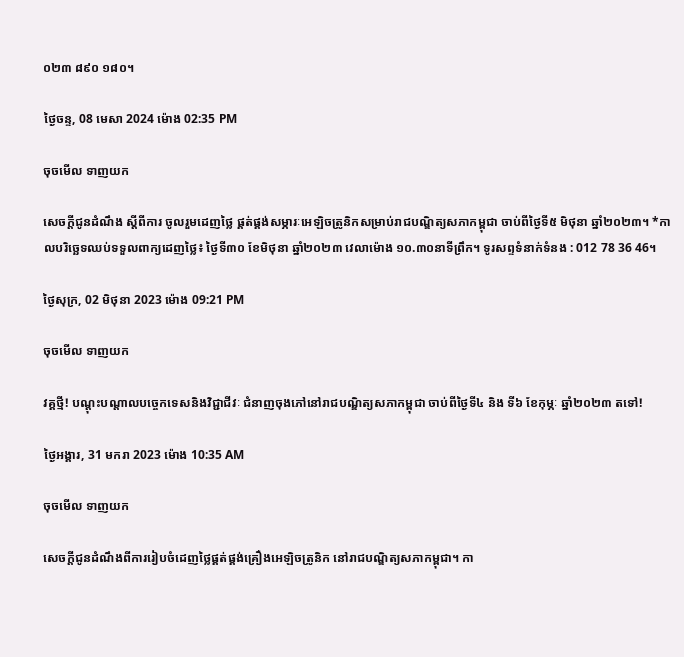០២៣ ៨៩០ ១៨០។

ថ្ងៃចន្ទ, 08 មេសា 2024 ម៉ោង 02:35 PM

ចុចមើល ទាញយក

សេចក្ដីជូនដំណឹង ស្តីពីការ ចូលរួមដេញថ្លៃ ផ្គត់ផ្គង់សម្ភារៈអេឡិចត្រូនិកសម្រាប់រាជបណ្ឌិត្យសភាកម្ពុជា ចាប់ពីថ្ងៃទី៥ មិថុនា ឆ្នាំ២០២៣។ *កាលបរិច្ឆេទឈប់ទទួលពាក្យដេញថ្លៃ៖ ថ្ងៃទី៣០ ខែមិថុនា ឆ្នាំ២០២៣ វេលាម៉ោង ១០.៣០នាទីព្រឹក។ ទូរសព្ទទំនាក់ទំនង : 012 78 36 46។

ថ្ងៃសុក្រ, 02 មិថុនា 2023 ម៉ោង 09:21 PM

ចុចមើល ទាញយក

វគ្គថ្មី! បណ្តុះបណ្តាលបច្ចេកទេសនិងវិជ្ជាជីវៈ ជំនាញចុងភៅនៅរាជបណ្ឌិត្យសភាកម្ពុជា ចាប់ពីថ្ងៃទី៤ និង ទី៦ ខែកុម្ភៈ ឆ្នាំ២០២៣ តទៅ!

ថ្ងៃអង្គារ, 31 មករា 2023 ម៉ោង 10:35 AM

ចុចមើល ទាញយក

សេចក្ដីជូនដំណឹងពីការរៀបចំដេញថ្លៃផ្គត់ផ្គង់គ្រឿងអេឡិចត្រូនិក នៅរាជបណ្ឌិត្យសភាកម្ពុជា។ កា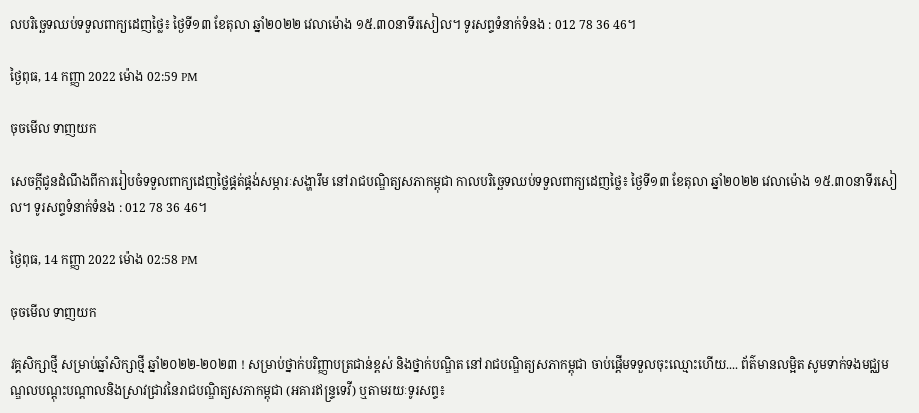លបរិច្ឆេទឈប់ទទួលពាក្យដេញថ្លៃ៖ ថ្ងៃទី១៣ ខែតុលា ឆ្នាំ២០២២ វេលាម៉ោង ១៥.៣០នាទីរសៀល។ ទូរសព្ទទំនាក់ទំនង : 012 78 36 46។

ថ្ងៃពុធ, 14 កញ្ញា 2022 ម៉ោង 02:59 PM

ចុចមើល ទាញយក

សេចក្ដីជូនដំណឹងពីការរៀបចំទទួលពាក្យដេញថ្លៃផ្គត់ផ្គង់សម្ភារៈសង្ហារឹម នៅរាជបណ្ឌិត្យសភាកម្ពុជា កាលបរិច្ឆេទឈប់ទទួលពាក្យដេញថ្លៃ៖ ថ្ងៃទី១៣ ខែតុលា ឆ្នាំ២០២២ វេលាម៉ោង ១៥.៣០នាទីរសៀល។ ទូរសព្ទទំនាក់ទំនង : 012 78 36 46។

ថ្ងៃពុធ, 14 កញ្ញា 2022 ម៉ោង 02:58 PM

ចុចមើល ទាញយក

វគ្គសិក្សាថ្មី សម្រាប់ឆ្នាំសិក្សាថ្មី ឆ្នាំ២០២២-២០២៣ ! សម្រាប់ថ្នាក់បរិញ្ញាបត្រជាន់ខ្ពស់ និងថ្នាក់បណ្ឌិត នៅរាជបណ្ឌិត្យសភាកម្ពុជា ចាប់ផ្តើមទទួលចុះឈ្មោះហើយ.... ព័ត៌មានលម្អិត សូមទាក់ទងមជ្ឈមណ្ឌលបណ្តុះបណ្តាលនិងស្រាវជ្រាវនៃរាជបណ្ឌិត្យសភាកម្ពុជា (អគារឥន្រ្ទទេវី) ឬតាមរយៈទូរសព្ទ៖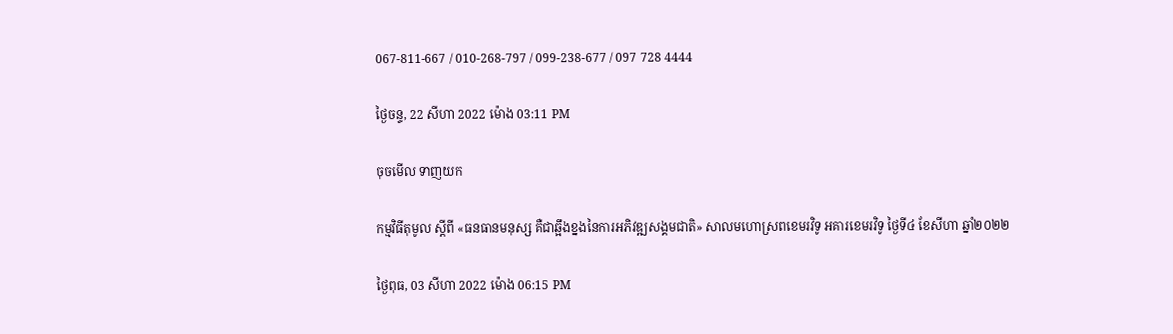067-811-667 / 010-268-797 / 099-238-677 / 097 728 4444

ថ្ងៃចន្ទ, 22 សីហា 2022 ម៉ោង 03:11 PM

ចុចមើល ទាញយក

កម្មវិធីតុមូល ស្ដីពី «ធនធានមនុស្ស គឺជាឆ្អឹងខ្នងនៃការអភិវឌ្ឍសង្គមជាតិ» សាលមហោស្រពខេមរវិទូ អគារខេមរវិទូ ថ្ងៃទី៤ ខែសីហា ឆ្នាំ២០២២

ថ្ងៃពុធ, 03 សីហា 2022 ម៉ោង 06:15 PM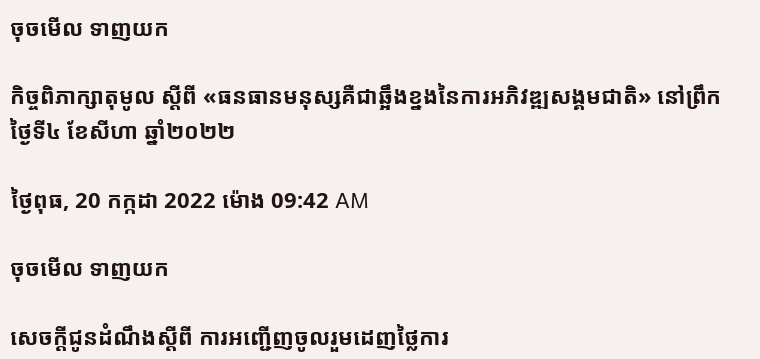ចុចមើល ទាញយក

កិច្ចពិភាក្សាតុមូល ស្ដីពី «ធនធានមនុស្សគឺជាឆ្អឹងខ្នងនៃការអភិវឌ្ឍសង្គមជាតិ» នៅព្រឹក ថ្ងៃទី៤ ខែសីហា ឆ្នាំ២០២២

ថ្ងៃពុធ, 20 កក្កដា 2022 ម៉ោង 09:42 AM

ចុចមើល ទាញយក

សេចក្តីជូនដំណឹងស្តីពី ការអញ្ជើញចូលរួមដេញថ្លៃការ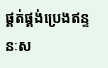ផ្គត់ផ្គង់ប្រេងឥន្ទនៈស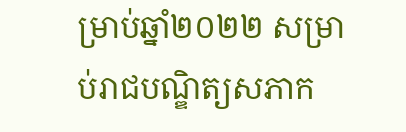ម្រាប់ឆ្នាំ២០២២ សម្រាប់រាជបណ្ឌិត្យសភាក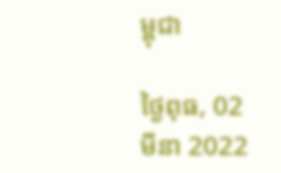ម្ពុជា

ថ្ងៃពុធ, 02 មីនា 2022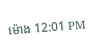ម៉ោង 12:01 PM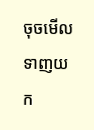ចុចមើល ទាញយក